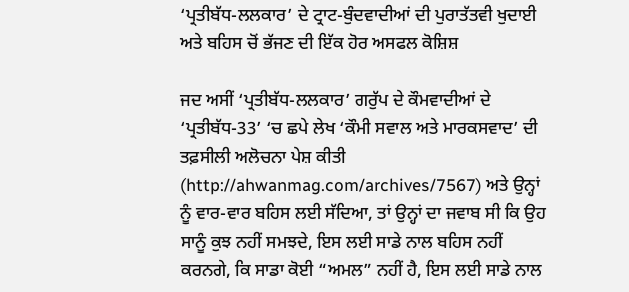‘ਪ੍ਰਤੀਬੱਧ-ਲਲਕਾਰ’ ਦੇ ਟ੍ਰਾਟ-ਬੁੰਦਵਾਦੀਆਂ ਦੀ ਪੁਰਾਤੱਤਵੀ ਖੁਦਾਈ ਅਤੇ ਬਹਿਸ ਚੋਂ ਭੱਜਣ ਦੀ ਇੱਕ ਹੋਰ ਅਸਫਲ ਕੋਸ਼ਿਸ਼

ਜਦ ਅਸੀਂ ‘ਪ੍ਰਤੀਬੱਧ-ਲਲਕਾਰ’ ਗਰੁੱਪ ਦੇ ਕੌਮਵਾਦੀਆਂ ਦੇ ‘ਪ੍ਰਤੀਬੱਧ-33’ ‘ਚ ਛਪੇ ਲੇਖ ‘ਕੌਮੀ ਸਵਾਲ ਅਤੇ ਮਾਰਕਸਵਾਦ’ ਦੀ ਤਫ਼ਸੀਲੀ ਅਲੋਚਨਾ ਪੇਸ਼ ਕੀਤੀ (http://ahwanmag.com/archives/7567) ਅਤੇ ਉਨ੍ਹਾਂ ਨੂੰ ਵਾਰ-ਵਾਰ ਬਹਿਸ ਲਈ ਸੱਦਿਆ, ਤਾਂ ਉਨ੍ਹਾਂ ਦਾ ਜਵਾਬ ਸੀ ਕਿ ਉਹ ਸਾਨੂੰ ਕੁਝ ਨਹੀਂ ਸਮਝਦੇ, ਇਸ ਲਈ ਸਾਡੇ ਨਾਲ ਬਹਿਸ ਨਹੀਂ ਕਰਨਗੇ, ਕਿ ਸਾਡਾ ਕੋਈ “ਅਮਲ” ਨਹੀਂ ਹੈ, ਇਸ ਲਈ ਸਾਡੇ ਨਾਲ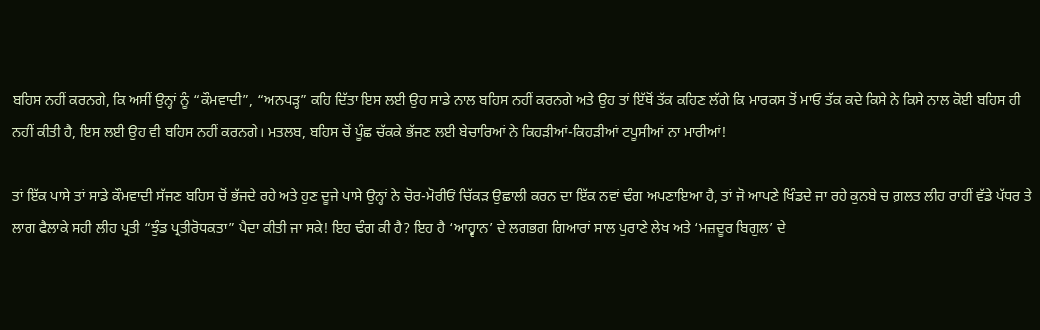ਬਹਿਸ ਨਹੀਂ ਕਰਨਗੇ, ਕਿ ਅਸੀਂ ਉਨ੍ਹਾਂ ਨੂੰ “ਕੌਮਵਾਦੀ”, “ਅਨਪੜ੍ਹ” ਕਹਿ ਦਿੱਤਾ ਇਸ ਲਈ ਉਹ ਸਾਡੇ ਨਾਲ ਬਹਿਸ ਨਹੀਂ ਕਰਨਗੇ ਅਤੇ ਉਹ ਤਾਂ ਇੱਥੋਂ ਤੱਕ ਕਹਿਣ ਲੱਗੇ ਕਿ ਮਾਰਕਸ ਤੋਂ ਮਾਓ ਤੱਕ ਕਦੇ ਕਿਸੇ ਨੇ ਕਿਸੇ ਨਾਲ ਕੋਈ ਬਹਿਸ ਹੀ ਨਹੀਂ ਕੀਤੀ ਹੈ, ਇਸ ਲਈ ਉਹ ਵੀ ਬਹਿਸ ਨਹੀਂ ਕਰਨਗੇ। ਮਤਲਬ, ਬਹਿਸ ਚੋਂ ਪੂੰਛ ਚੱਕਕੇ ਭੱਜਣ ਲਈ ਬੇਚਾਰਿਆਂ ਨੇ ਕਿਹੜੀਆਂ-ਕਿਹੜੀਆਂ ਟਪੂਸੀਆਂ ਨਾ ਮਾਰੀਆਂ!

ਤਾਂ ਇੱਕ ਪਾਸੇ ਤਾਂ ਸਾਡੇ ਕੌਮਵਾਦੀ ਸੱਜਣ ਬਹਿਸ ਚੋਂ ਭੱਜਦੇ ਰਹੇ ਅਤੇ ਹੁਣ ਦੂਜੇ ਪਾਸੇ ਉਨ੍ਹਾਂ ਨੇ ਚੋਰ-ਮੋਰੀਓਂ ਚਿੱਕੜ ਉਛਾਲੀ ਕਰਨ ਦਾ ਇੱਕ ਨਵਾਂ ਢੰਗ ਅਪਣਾਇਆ ਹੈ, ਤਾਂ ਜੋ ਆਪਣੇ ਖਿੰਡਦੇ ਜਾ ਰਹੇ ਕੁਨਬੇ ਚ ਗ਼ਲਤ ਲੀਹ ਰਾਹੀਂ ਵੱਡੇ ਪੱਧਰ ਤੇ ਲਾਗ ਫੈਲਾਕੇ ਸਹੀ ਲੀਹ ਪ੍ਰਤੀ “ਝੁੰਡ ਪ੍ਰਤੀਰੋਧਕਤਾ” ਪੈਦਾ ਕੀਤੀ ਜਾ ਸਕੇ! ਇਹ ਢੰਗ ਕੀ ਹੈ? ਇਹ ਹੈ ‘ਆਹ੍ਵਾਨ’ ਦੇ ਲਗਭਗ ਗਿਆਰਾਂ ਸਾਲ ਪੁਰਾਣੇ ਲੇਖ ਅਤੇ ‘ਮਜ਼ਦੂਰ ਬਿਗੁਲ’ ਦੇ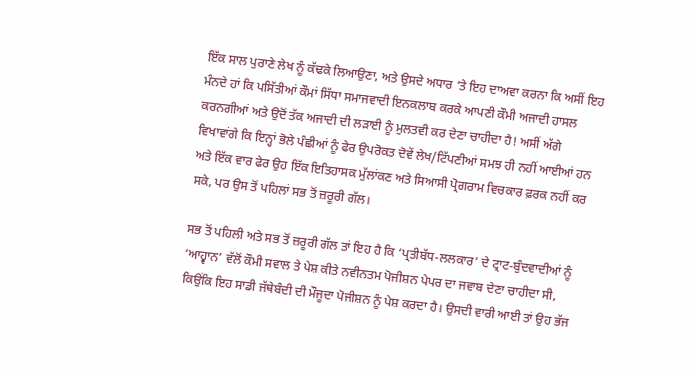ਇੱਕ ਸਾਲ ਪੁਰਾਣੇ ਲੇਖ ਨੂੰ ਕੱਢਕੇ ਲਿਆਉਣਾ, ਅਤੇ ਉਸਦੇ ਅਧਾਰ ‘ਤੇ ਇਹ ਦਾਅਵਾ ਕਰਨਾ ਕਿ ਅਸੀਂ ਇਹ ਮੰਨਦੇ ਹਾਂ ਕਿ ਪਸਿੱਤੀਆਂ ਕੌਮਾਂ ਸਿੱਧਾ ਸਮਾਜਵਾਦੀ ਇਨਕਲਾਬ ਕਰਕੇ ਆਪਣੀ ਕੌਮੀ ਅਜਾਦੀ ਹਾਸਲ ਕਰਨਗੀਆਂ ਅਤੇ ਉਦੋਂ ਤੱਕ ਅਜਾਦੀ ਦੀ ਲੜਾਈ ਨੂੰ ਮੁਲਤਵੀ ਕਰ ਦੇਣਾ ਚਾਹੀਦਾ ਹੈ! ਅਸੀਂ ਅੱਗੇ ਵਿਖਾਵਾਂਗੇ ਕਿ ਇਨ੍ਹਾਂ ਭੋਲੇ ਪੰਛੀਆਂ ਨੂੰ ਫੇਰ ਉਪਰੋਕਤ ਦੋਵੇਂ ਲੇਖ/ਟਿੱਪਣੀਆਂ ਸਮਝ ਹੀ ਨਹੀਂ ਆਈਆਂ ਹਨ ਅਤੇ ਇੱਕ ਵਾਰ ਫੇਰ ਉਹ ਇੱਕ ਇਤਿਹਾਸਕ ਮੁੱਲਾਂਕਣ ਅਤੇ ਸਿਆਸੀ ਪ੍ਰੋਗਰਾਮ ਵਿਚਕਾਰ ਫ਼ਰਕ ਨਹੀਂ ਕਰ ਸਕੇ, ਪਰ ਉਸ ਤੋਂ ਪਹਿਲਾਂ ਸਭ ਤੋਂ ਜ਼ਰੂਰੀ ਗੱਲ।

ਸਭ ਤੋਂ ਪਹਿਲੀ ਅਤੇ ਸਭ ਤੋਂ ਜ਼ਰੂਰੀ ਗੱਲ ਤਾਂ ਇਹ ਹੈ ਕਿ ‘ਪ੍ਰਤੀਬੱਧ-ਲਲਕਾਰ’ ਦੇ ਟ੍ਰਾਟ-ਬੁੰਦਵਾਦੀਆਂ ਨੂੰ ‘ਆਹ੍ਵਾਨ’ ਵੱਲੋਂ ਕੌਮੀ ਸਵਾਲ ਤੇ ਪੇਸ਼ ਕੀਤੇ ਨਵੀਨਤਮ ਪੋਜੀਸ਼ਨ ਪੇਪਰ ਦਾ ਜਵਾਬ ਦੇਣਾ ਚਾਹੀਦਾ ਸੀ, ਕਿਉਂਕਿ ਇਹ ਸਾਡੀ ਜੱਥੇਬੰਦੀ ਦੀ ਮੌਜੂਦਾ ਪੋਜੀਸ਼ਨ ਨੂੰ ਪੇਸ਼ ਕਰਦਾ ਹੈ। ਉਸਦੀ ਵਾਰੀ ਆਈ ਤਾਂ ਉਹ ਭੱਜ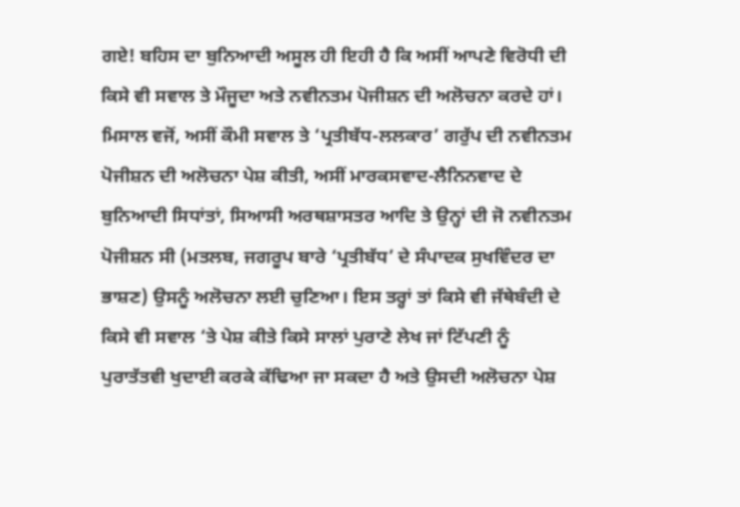ਗਏ! ਬਹਿਸ ਦਾ ਬੁਨਿਆਦੀ ਅਸੂਲ ਹੀ ਇਹੀ ਹੈ ਕਿ ਅਸੀਂ ਆਪਣੇ ਵਿਰੋਧੀ ਦੀ ਕਿਸੇ ਵੀ ਸਵਾਲ ਤੇ ਮੌਜੂਦਾ ਅਤੇ ਨਵੀਨਤਮ ਪੋਜੀਸ਼ਨ ਦੀ ਅਲੋਚਨਾ ਕਰਦੇ ਹਾਂ। ਮਿਸਾਲ ਵਜੋਂ, ਅਸੀਂ ਕੌਮੀ ਸਵਾਲ ਤੇ ‘ਪ੍ਰਤੀਬੱਧ-ਲਲਕਾਰ’ ਗਰੁੱਪ ਦੀ ਨਵੀਨਤਮ ਪੋਜੀਸ਼ਨ ਦੀ ਅਲੋਚਨਾ ਪੇਸ਼ ਕੀਤੀ, ਅਸੀਂ ਮਾਰਕਸਵਾਦ-ਲੈਨਿਨਵਾਦ ਦੇ ਬੁਨਿਆਦੀ ਸਿਧਾਂਤਾਂ, ਸਿਆਸੀ ਅਰਥਸ਼ਾਸਤਰ ਆਦਿ ਤੇ ਉਨ੍ਹਾਂ ਦੀ ਜੋ ਨਵੀਨਤਮ ਪੋਜੀਸ਼ਨ ਸੀ (ਮਤਲਬ, ਜਗਰੂਪ ਬਾਰੇ ‘ਪ੍ਰਤੀਬੱਧ’ ਦੇ ਸੰਪਾਦਕ ਸੁਖਵਿੰਦਰ ਦਾ ਭਾਸ਼ਣ) ਉਸਨੂੰ ਅਲੋਚਨਾ ਲਈ ਚੁਣਿਆ। ਇਸ ਤਰ੍ਹਾਂ ਤਾਂ ਕਿਸੇ ਵੀ ਜੱਥੇਬੰਦੀ ਦੇ ਕਿਸੇ ਵੀ ਸਵਾਲ ‘ਤੇ ਪੇਸ਼ ਕੀਤੇ ਕਿਸੇ ਸਾਲਾਂ ਪੁਰਾਣੇ ਲੇਖ ਜਾਂ ਟਿੱਪਣੀ ਨੂੰ ਪੁਰਾਤੱਤਵੀ ਖੁਦਾਈ ਕਰਕੇ ਕੱਢਿਆ ਜਾ ਸਕਦਾ ਹੈ ਅਤੇ ਉਸਦੀ ਅਲੋਚਨਾ ਪੇਸ਼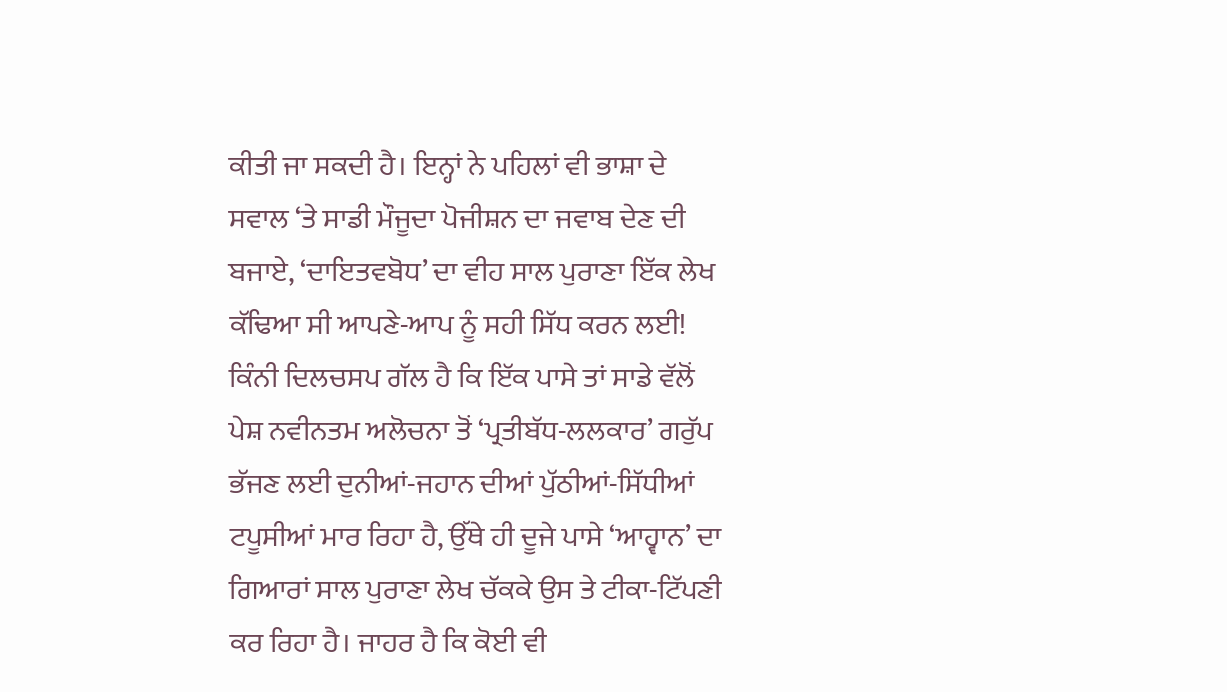ਕੀਤੀ ਜਾ ਸਕਦੀ ਹੈ। ਇਨ੍ਹਾਂ ਨੇ ਪਹਿਲਾਂ ਵੀ ਭਾਸ਼ਾ ਦੇ ਸਵਾਲ ‘ਤੇ ਸਾਡੀ ਮੌਜੂਦਾ ਪੋਜੀਸ਼ਨ ਦਾ ਜਵਾਬ ਦੇਣ ਦੀ ਬਜਾਏ, ‘ਦਾਇਤਵਬੋਧ’ ਦਾ ਵੀਹ ਸਾਲ ਪੁਰਾਣਾ ਇੱਕ ਲੇਖ ਕੱਢਿਆ ਸੀ ਆਪਣੇ-ਆਪ ਨੂੰ ਸਹੀ ਸਿੱਧ ਕਰਨ ਲਈ! ਕਿੰਨੀ ਦਿਲਚਸਪ ਗੱਲ ਹੈ ਕਿ ਇੱਕ ਪਾਸੇ ਤਾਂ ਸਾਡੇ ਵੱਲੋਂ ਪੇਸ਼ ਨਵੀਨਤਮ ਅਲੋਚਨਾ ਤੋਂ ‘ਪ੍ਰਤੀਬੱਧ-ਲਲਕਾਰ’ ਗਰੁੱਪ ਭੱਜਣ ਲਈ ਦੁਨੀਆਂ-ਜਹਾਨ ਦੀਆਂ ਪੁੱਠੀਆਂ-ਸਿੱਧੀਆਂ ਟਪੂਸੀਆਂ ਮਾਰ ਰਿਹਾ ਹੈ, ਉੱਥੇ ਹੀ ਦੂਜੇ ਪਾਸੇ ‘ਆਹ੍ਵਾਨ’ ਦਾ ਗਿਆਰਾਂ ਸਾਲ ਪੁਰਾਣਾ ਲੇਖ ਚੱਕਕੇ ਉਸ ਤੇ ਟੀਕਾ-ਟਿੱਪਣੀ ਕਰ ਰਿਹਾ ਹੈ। ਜਾਹਰ ਹੈ ਕਿ ਕੋਈ ਵੀ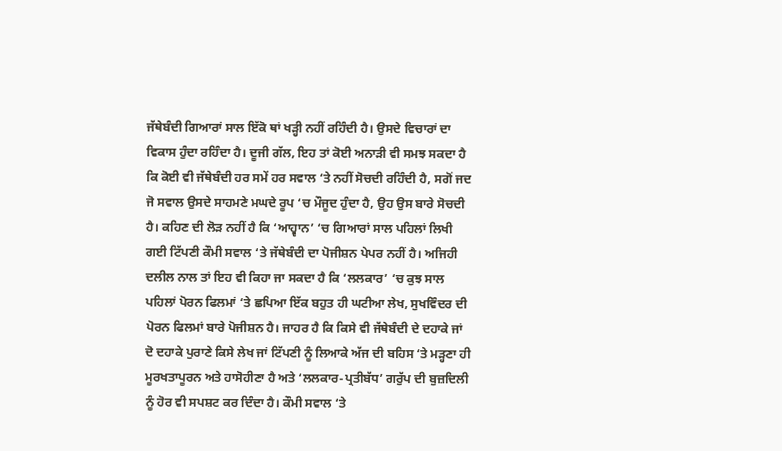ਜੱਥੇਬੰਦੀ ਗਿਆਰਾਂ ਸਾਲ ਇੱਕੋ ਥਾਂ ਖੜ੍ਹੀ ਨਹੀਂ ਰਹਿੰਦੀ ਹੈ। ਉਸਦੇ ਵਿਚਾਰਾਂ ਦਾ ਵਿਕਾਸ ਹੁੰਦਾ ਰਹਿੰਦਾ ਹੈ। ਦੂਜੀ ਗੱਲ, ਇਹ ਤਾਂ ਕੋਈ ਅਨਾੜੀ ਵੀ ਸਮਝ ਸਕਦਾ ਹੈ ਕਿ ਕੋਈ ਵੀ ਜੱਥੇਬੰਦੀ ਹਰ ਸਮੇਂ ਹਰ ਸਵਾਲ ‘ਤੇ ਨਹੀਂ ਸੋਚਦੀ ਰਹਿੰਦੀ ਹੈ, ਸਗੋਂ ਜਦ ਜੋ ਸਵਾਲ ਉਸਦੇ ਸਾਹਮਣੇ ਮਘਦੇ ਰੂਪ ‘ਚ ਮੌਜੂਦ ਹੁੰਦਾ ਹੈ, ਉਹ ਉਸ ਬਾਰੇ ਸੋਚਦੀ ਹੈ। ਕਹਿਣ ਦੀ ਲੋੜ ਨਹੀਂ ਹੈ ਕਿ ‘ਆਹ੍ਵਾਨ’ ‘ਚ ਗਿਆਰਾਂ ਸਾਲ ਪਹਿਲਾਂ ਲਿਖੀ ਗਈ ਟਿੱਪਣੀ ਕੌਮੀ ਸਵਾਲ ‘ਤੇ ਜੱਥੇਬੰਦੀ ਦਾ ਪੋਜੀਸ਼ਨ ਪੇਪਰ ਨਹੀਂ ਹੈ। ਅਜਿਹੀ ਦਲੀਲ ਨਾਲ ਤਾਂ ਇਹ ਵੀ ਕਿਹਾ ਜਾ ਸਕਦਾ ਹੈ ਕਿ ‘ਲਲਕਾਰ’ ‘ਚ ਕੁਝ ਸਾਲ ਪਹਿਲਾਂ ਪੋਰਨ ਫਿਲਮਾਂ ‘ਤੇ ਛਪਿਆ ਇੱਕ ਬਹੁਤ ਹੀ ਘਟੀਆ ਲੇਖ, ਸੁਖਵਿੰਦਰ ਦੀ ਪੋਰਨ ਫਿਲਮਾਂ ਬਾਰੇ ਪੋਜੀਸ਼ਨ ਹੈ। ਜਾਹਰ ਹੈ ਕਿ ਕਿਸੇ ਵੀ ਜੱਥੇਬੰਦੀ ਦੇ ਦਹਾਕੇ ਜਾਂ ਦੋ ਦਹਾਕੇ ਪੁਰਾਣੇ ਕਿਸੇ ਲੇਖ ਜਾਂ ਟਿੱਪਣੀ ਨੂੰ ਲਿਆਕੇ ਅੱਜ ਦੀ ਬਹਿਸ ‘ਤੇ ਮੜ੍ਹਣਾ ਹੀ ਮੂਰਖਤਾਪੂਰਨ ਅਤੇ ਹਾਸੋਹੀਣਾ ਹੈ ਅਤੇ ‘ਲਲਕਾਰ-ਪ੍ਰਤੀਬੱਧ’ ਗਰੁੱਪ ਦੀ ਬੁਜ਼ਦਿਲੀ ਨੂੰ ਹੋਰ ਵੀ ਸਪਸ਼ਟ ਕਰ ਦਿੰਦਾ ਹੈ। ਕੌਮੀ ਸਵਾਲ ‘ਤੇ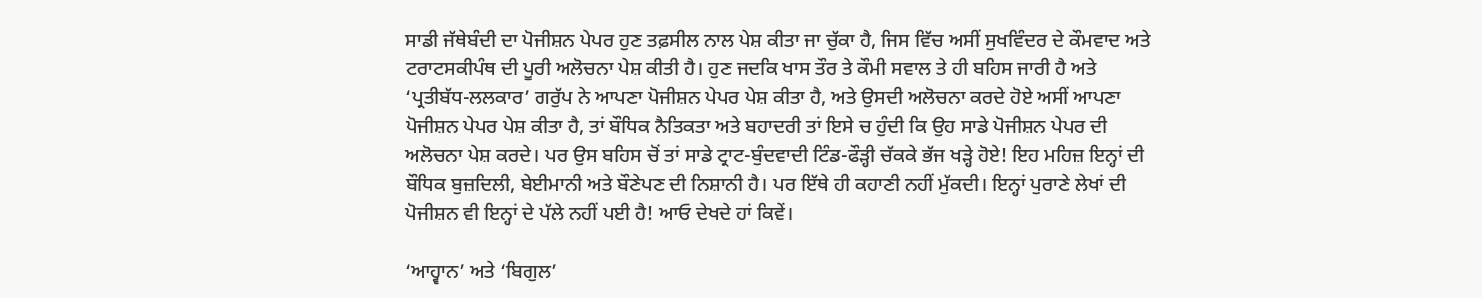ਸਾਡੀ ਜੱਥੇਬੰਦੀ ਦਾ ਪੋਜੀਸ਼ਨ ਪੇਪਰ ਹੁਣ ਤਫ਼ਸੀਲ ਨਾਲ ਪੇਸ਼ ਕੀਤਾ ਜਾ ਚੁੱਕਾ ਹੈ, ਜਿਸ ਵਿੱਚ ਅਸੀਂ ਸੁਖਵਿੰਦਰ ਦੇ ਕੌਮਵਾਦ ਅਤੇ ਟਰਾਟਸਕੀਪੰਥ ਦੀ ਪੂਰੀ ਅਲੋਚਨਾ ਪੇਸ਼ ਕੀਤੀ ਹੈ। ਹੁਣ ਜਦਕਿ ਖਾਸ ਤੌਰ ਤੇ ਕੌਮੀ ਸਵਾਲ ਤੇ ਹੀ ਬਹਿਸ ਜਾਰੀ ਹੈ ਅਤੇ ‘ਪ੍ਰਤੀਬੱਧ-ਲਲਕਾਰ’ ਗਰੁੱਪ ਨੇ ਆਪਣਾ ਪੋਜੀਸ਼ਨ ਪੇਪਰ ਪੇਸ਼ ਕੀਤਾ ਹੈ, ਅਤੇ ਉਸਦੀ ਅਲੋਚਨਾ ਕਰਦੇ ਹੋਏ ਅਸੀਂ ਆਪਣਾ ਪੋਜੀਸ਼ਨ ਪੇਪਰ ਪੇਸ਼ ਕੀਤਾ ਹੈ, ਤਾਂ ਬੌਧਿਕ ਨੈਤਿਕਤਾ ਅਤੇ ਬਹਾਦਰੀ ਤਾਂ ਇਸੇ ਚ ਹੁੰਦੀ ਕਿ ਉਹ ਸਾਡੇ ਪੋਜੀਸ਼ਨ ਪੇਪਰ ਦੀ ਅਲੋਚਨਾ ਪੇਸ਼ ਕਰਦੇ। ਪਰ ਉਸ ਬਹਿਸ ਚੋਂ ਤਾਂ ਸਾਡੇ ਟ੍ਰਾਟ-ਬੁੰਦਵਾਦੀ ਟਿੰਡ-ਫੌੜ੍ਹੀ ਚੱਕਕੇ ਭੱਜ ਖੜ੍ਹੇ ਹੋਏ! ਇਹ ਮਹਿਜ਼ ਇਨ੍ਹਾਂ ਦੀ ਬੌਧਿਕ ਬੁਜ਼ਦਿਲੀ, ਬੇਈਮਾਨੀ ਅਤੇ ਬੌਣੇਪਣ ਦੀ ਨਿਸ਼ਾਨੀ ਹੈ। ਪਰ ਇੱਥੇ ਹੀ ਕਹਾਣੀ ਨਹੀਂ ਮੁੱਕਦੀ। ਇਨ੍ਹਾਂ ਪੁਰਾਣੇ ਲੇਖਾਂ ਦੀ ਪੋਜੀਸ਼ਨ ਵੀ ਇਨ੍ਹਾਂ ਦੇ ਪੱਲੇ ਨਹੀਂ ਪਈ ਹੈ! ਆਓ ਦੇਖਦੇ ਹਾਂ ਕਿਵੇਂ।

‘ਆਹ੍ਵਾਨ’ ਅਤੇ ‘ਬਿਗੁਲ’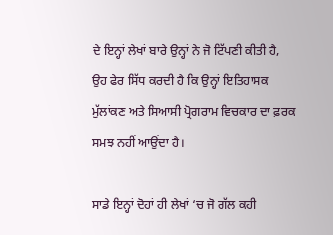ਦੇ ਇਨ੍ਹਾਂ ਲੇਖਾਂ ਬਾਰੇ ਉਨ੍ਹਾਂ ਨੇ ਜੋ ਟਿੱਪਣੀ ਕੀਤੀ ਹੈ, ਉਹ ਫੇਰ ਸਿੱਧ ਕਰਦੀ ਹੈ ਕਿ ਉਨ੍ਹਾਂ ਇਤਿਹਾਸਕ ਮੁੱਲਾਂਕਣ ਅਤੇ ਸਿਆਸੀ ਪ੍ਰੋਗਰਾਮ ਵਿਚਕਾਰ ਦਾ ਫ਼ਰਕ ਸਮਝ ਨਹੀਂ ਆਉਂਦਾ ਹੈ।

ਸਾਡੇ ਇਨ੍ਹਾਂ ਦੋਹਾਂ ਹੀ ਲੇਖਾਂ ‘ਚ ਜੋ ਗੱਲ ਕਹੀ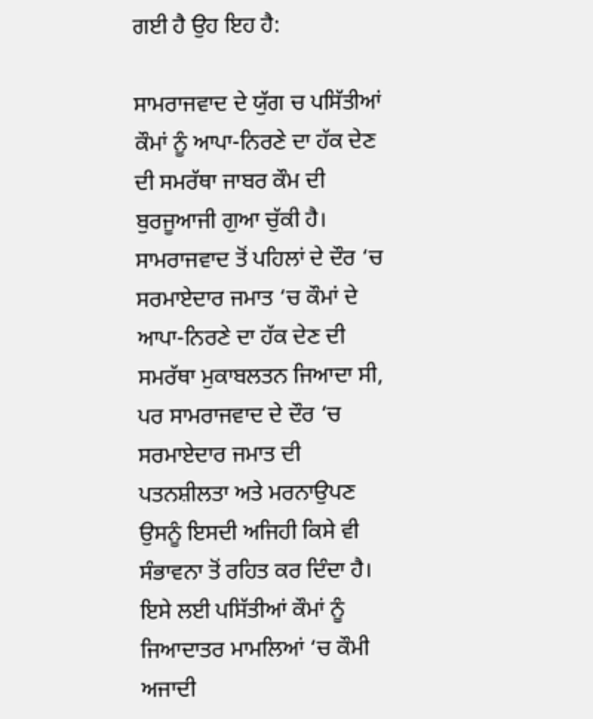ਗਈ ਹੈ ਉਹ ਇਹ ਹੈ:

ਸਾਮਰਾਜਵਾਦ ਦੇ ਯੁੱਗ ਚ ਪਸਿੱਤੀਆਂ ਕੌਮਾਂ ਨੂੰ ਆਪਾ-ਨਿਰਣੇ ਦਾ ਹੱਕ ਦੇਣ ਦੀ ਸਮਰੱਥਾ ਜਾਬਰ ਕੌਮ ਦੀ ਬੁਰਜੂਆਜੀ ਗੁਆ ਚੁੱਕੀ ਹੈ। ਸਾਮਰਾਜਵਾਦ ਤੋਂ ਪਹਿਲਾਂ ਦੇ ਦੌਰ ‘ਚ ਸਰਮਾਏਦਾਰ ਜਮਾਤ ‘ਚ ਕੌਮਾਂ ਦੇ ਆਪਾ-ਨਿਰਣੇ ਦਾ ਹੱਕ ਦੇਣ ਦੀ ਸਮਰੱਥਾ ਮੁਕਾਬਲਤਨ ਜਿਆਦਾ ਸੀ, ਪਰ ਸਾਮਰਾਜਵਾਦ ਦੇ ਦੌਰ ‘ਚ ਸਰਮਾਏਦਾਰ ਜਮਾਤ ਦੀ ਪਤਨਸ਼ੀਲਤਾ ਅਤੇ ਮਰਨਾਉਪਣ ਉਸਨੂੰ ਇਸਦੀ ਅਜਿਹੀ ਕਿਸੇ ਵੀ ਸੰਭਾਵਨਾ ਤੋਂ ਰਹਿਤ ਕਰ ਦਿੰਦਾ ਹੈ। ਇਸੇ ਲਈ ਪਸਿੱਤੀਆਂ ਕੌਮਾਂ ਨੂੰ ਜਿਆਦਾਤਰ ਮਾਮਲਿਆਂ ‘ਚ ਕੌਮੀ ਅਜਾਦੀ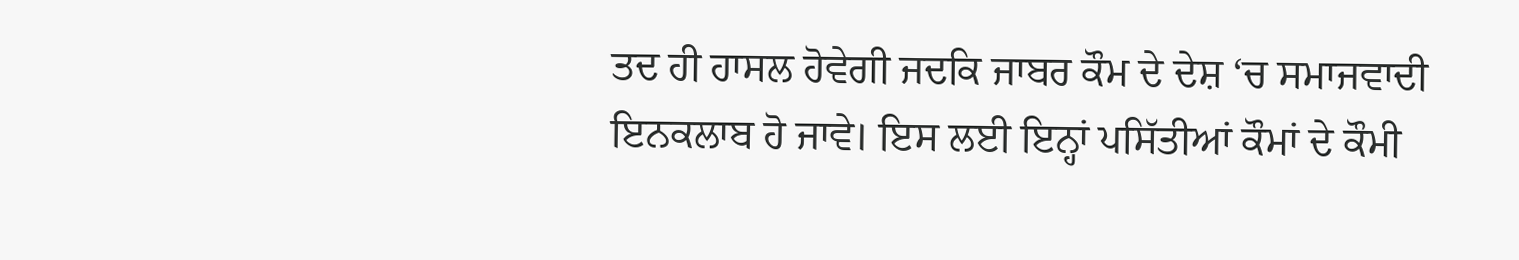ਤਦ ਹੀ ਹਾਸਲ ਹੋਵੇਗੀ ਜਦਕਿ ਜਾਬਰ ਕੌਮ ਦੇ ਦੇਸ਼ ‘ਚ ਸਮਾਜਵਾਦੀ ਇਨਕਲਾਬ ਹੋ ਜਾਵੇ। ਇਸ ਲਈ ਇਨ੍ਹਾਂ ਪਸਿੱਤੀਆਂ ਕੌਮਾਂ ਦੇ ਕੌਮੀ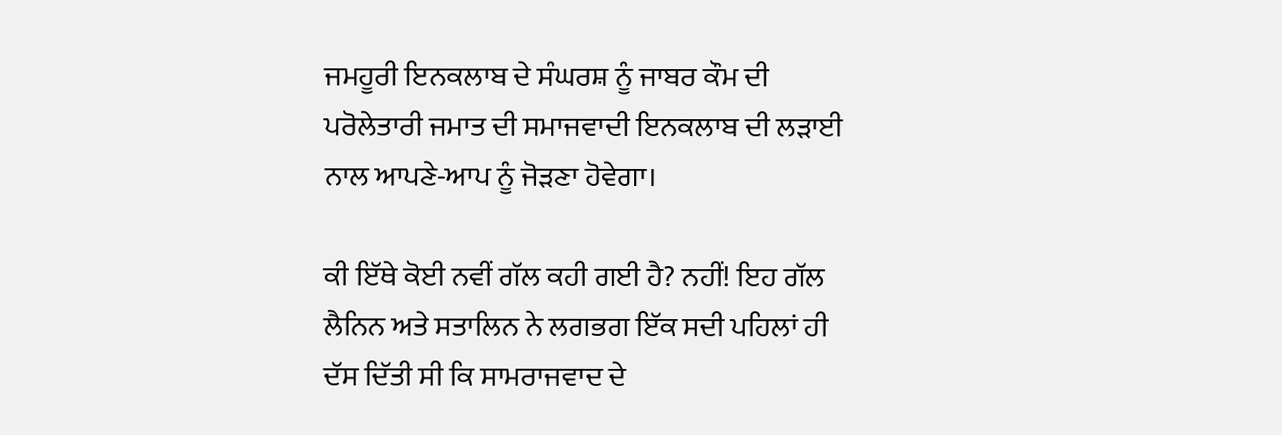ਜਮਹੂਰੀ ਇਨਕਲਾਬ ਦੇ ਸੰਘਰਸ਼ ਨੂੰ ਜਾਬਰ ਕੌਮ ਦੀ ਪਰੋਲੇਤਾਰੀ ਜਮਾਤ ਦੀ ਸਮਾਜਵਾਦੀ ਇਨਕਲਾਬ ਦੀ ਲੜਾਈ ਨਾਲ ਆਪਣੇ-ਆਪ ਨੂੰ ਜੋੜਣਾ ਹੋਵੇਗਾ।

ਕੀ ਇੱਥੇ ਕੋਈ ਨਵੀਂ ਗੱਲ ਕਹੀ ਗਈ ਹੈ? ਨਹੀਂ! ਇਹ ਗੱਲ ਲੈਨਿਨ ਅਤੇ ਸਤਾਲਿਨ ਨੇ ਲਗਭਗ ਇੱਕ ਸਦੀ ਪਹਿਲਾਂ ਹੀ ਦੱਸ ਦਿੱਤੀ ਸੀ ਕਿ ਸਾਮਰਾਜਵਾਦ ਦੇ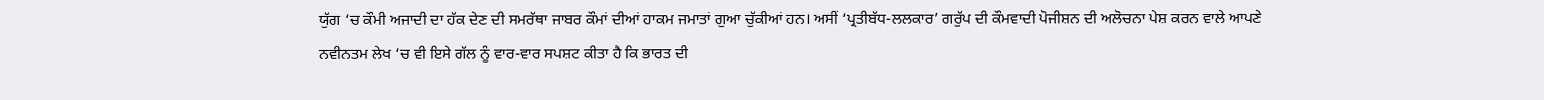ਯੁੱਗ ‘ਚ ਕੌਮੀ ਅਜਾਦੀ ਦਾ ਹੱਕ ਦੇਣ ਦੀ ਸਮਰੱਥਾ ਜਾਬਰ ਕੌਮਾਂ ਦੀਆਂ ਹਾਕਮ ਜਮਾਤਾਂ ਗੁਆ ਚੁੱਕੀਆਂ ਹਨ। ਅਸੀਂ ‘ਪ੍ਰਤੀਬੱਧ-ਲਲਕਾਰ’ ਗਰੁੱਪ ਦੀ ਕੌਮਵਾਦੀ ਪੋਜੀਸ਼ਨ ਦੀ ਅਲੋਚਨਾ ਪੇਸ਼ ਕਰਨ ਵਾਲੇ ਆਪਣੇ ਨਵੀਨਤਮ ਲੇਖ ‘ਚ ਵੀ ਇਸੇ ਗੱਲ ਨੂੰ ਵਾਰ-ਵਾਰ ਸਪਸ਼ਟ ਕੀਤਾ ਹੈ ਕਿ ਭਾਰਤ ਦੀ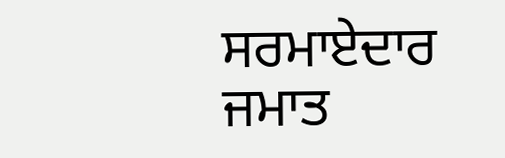ਸਰਮਾਏਦਾਰ ਜਮਾਤ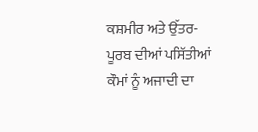ਕਸ਼ਮੀਰ ਅਤੇ ਉੱਤਰ-ਪੂਰਬ ਦੀਆਂ ਪਸਿੱਤੀਆਂ ਕੌਮਾਂ ਨੂੰ ਅਜਾਦੀ ਦਾ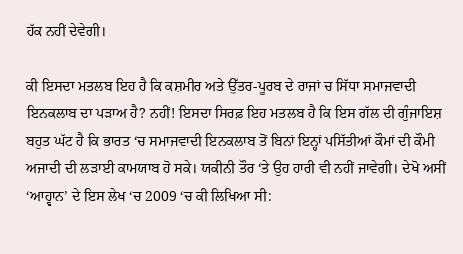ਹੱਕ ਨਹੀਂ ਦੇਵੇਗੀ।

ਕੀ ਇਸਦਾ ਮਤਲਬ ਇਹ ਹੈ ਕਿ ਕਸ਼ਮੀਰ ਅਤੇ ਉੱਤਰ-ਪੂਰਬ ਦੇ ਰਾਜਾਂ ਚ ਸਿੱਧਾ ਸਮਾਜਵਾਦੀ ਇਨਕਲਾਬ ਦਾ ਪੜਾਅ ਹੈ? ਨਹੀਂ! ਇਸਦਾ ਸਿਰਫ਼ ਇਹ ਮਤਲਬ ਹੈ ਕਿ ਇਸ ਗੱਲ ਦੀ ਗੁੰਜਾਇਸ਼ ਬਹੁਤ ਘੱਟ ਹੈ ਕਿ ਭਾਰਤ ‘ਚ ਸਮਾਜਵਾਦੀ ਇਨਕਲਾਬ ਤੋਂ ਬਿਨਾਂ ਇਨ੍ਹਾਂ ਪਸਿੱਤੀਆਂ ਕੌਮਾਂ ਦੀ ਕੌਮੀ ਅਜਾਦੀ ਦੀ ਲੜਾਈ ਕਾਮਯਾਬ ਹੋ ਸਕੇ। ਯਕੀਨੀ ਤੌਰ ‘ਤੇ ਉਹ ਹਾਰੀ ਵੀ ਨਹੀਂ ਜਾਵੇਗੀ। ਦੇਖੋ ਅਸੀਂ ‘ਆਹ੍ਵਾਨ’ ਦੇ ਇਸ ਲੇਖ ‘ਚ 2009 ‘ਚ ਕੀ ਲਿਖਿਆ ਸੀ: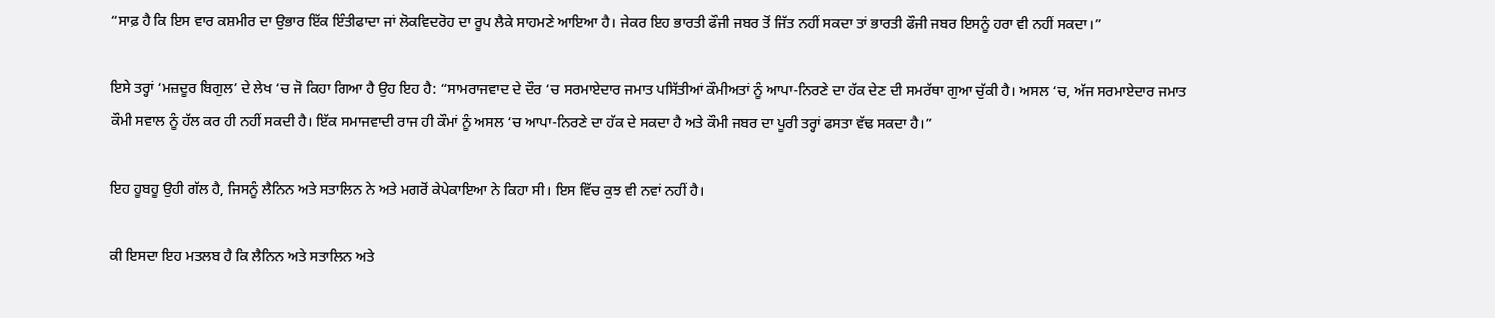“ਸਾਫ਼ ਹੈ ਕਿ ਇਸ ਵਾਰ ਕਸ਼ਮੀਰ ਦਾ ਉਭਾਰ ਇੱਕ ਇੰਤੀਫਾਦਾ ਜਾਂ ਲੋਕਵਿਦਰੋਹ ਦਾ ਰੂਪ ਲੈਕੇ ਸਾਹਮਣੇ ਆਇਆ ਹੈ। ਜੇਕਰ ਇਹ ਭਾਰਤੀ ਫੌਜੀ ਜਬਰ ਤੋਂ ਜਿੱਤ ਨਹੀਂ ਸਕਦਾ ਤਾਂ ਭਾਰਤੀ ਫੌਜੀ ਜਬਰ ਇਸਨੂੰ ਹਰਾ ਵੀ ਨਹੀਂ ਸਕਦਾ।”

ਇਸੇ ਤਰ੍ਹਾਂ ‘ਮਜ਼ਦੂਰ ਬਿਗੁਲ’ ਦੇ ਲੇਖ ‘ਚ ਜੋ ਕਿਹਾ ਗਿਆ ਹੈ ਉਹ ਇਹ ਹੈ: “ਸਾਮਰਾਜਵਾਦ ਦੇ ਦੌਰ ‘ਚ ਸਰਮਾਏਦਾਰ ਜਮਾਤ ਪਸਿੱਤੀਆਂ ਕੌਮੀਅਤਾਂ ਨੂੰ ਆਪਾ-ਨਿਰਣੇ ਦਾ ਹੱਕ ਦੇਣ ਦੀ ਸਮਰੱਥਾ ਗੁਆ ਚੁੱਕੀ ਹੈ। ਅਸਲ ‘ਚ, ਅੱਜ ਸਰਮਾਏਦਾਰ ਜਮਾਤ ਕੌਮੀ ਸਵਾਲ ਨੂੰ ਹੱਲ ਕਰ ਹੀ ਨਹੀਂ ਸਕਦੀ ਹੈ। ਇੱਕ ਸਮਾਜਵਾਦੀ ਰਾਜ ਹੀ ਕੌਮਾਂ ਨੂੰ ਅਸਲ ‘ਚ ਆਪਾ-ਨਿਰਣੇ ਦਾ ਹੱਕ ਦੇ ਸਕਦਾ ਹੈ ਅਤੇ ਕੌਮੀ ਜਬਰ ਦਾ ਪੂਰੀ ਤਰ੍ਹਾਂ ਫਸਤਾ ਵੱਢ ਸਕਦਾ ਹੈ।”

ਇਹ ਹੂਬਹੂ ਉਹੀ ਗੱਲ ਹੈ, ਜਿਸਨੂੰ ਲੈਨਿਨ ਅਤੇ ਸਤਾਲਿਨ ਨੇ ਅਤੇ ਮਗਰੋਂ ਕੇਪੇਕਾਇਆ ਨੇ ਕਿਹਾ ਸੀ। ਇਸ ਵਿੱਚ ਕੁਝ ਵੀ ਨਵਾਂ ਨਹੀਂ ਹੈ।

ਕੀ ਇਸਦਾ ਇਹ ਮਤਲਬ ਹੈ ਕਿ ਲੈਨਿਨ ਅਤੇ ਸਤਾਲਿਨ ਅਤੇ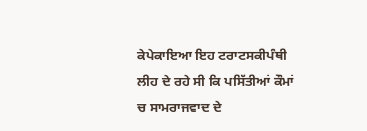ਕੇਪੇਕਾਇਆ ਇਹ ਟਰਾਟਸਕੀਪੰਥੀ ਲੀਹ ਦੇ ਰਹੇ ਸੀ ਕਿ ਪਸਿੱਤੀਆਂ ਕੌਮਾਂ ਚ ਸਾਮਰਾਜਵਾਦ ਦੇ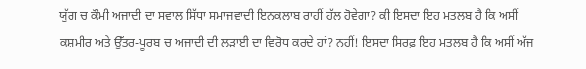ਯੁੱਗ ਚ ਕੌਮੀ ਅਜਾਦੀ ਦਾ ਸਵਾਲ ਸਿੱਧਾ ਸਮਾਜਵਾਦੀ ਇਨਕਲਾਬ ਰਾਹੀਂ ਹੱਲ ਹੋਵੇਗਾ? ਕੀ ਇਸਦਾ ਇਹ ਮਤਲਬ ਹੈ ਕਿ ਅਸੀਂ ਕਸ਼ਮੀਰ ਅਤੇ ਉੱਤਰ-ਪੂਰਬ ਚ ਅਜਾਦੀ ਦੀ ਲੜਾਈ ਦਾ ਵਿਰੋਧ ਕਰਦੇ ਹਾਂ? ਨਹੀਂ! ਇਸਦਾ ਸਿਰਫ਼ ਇਹ ਮਤਲਬ ਹੈ ਕਿ ਅਸੀਂ ਅੱਜ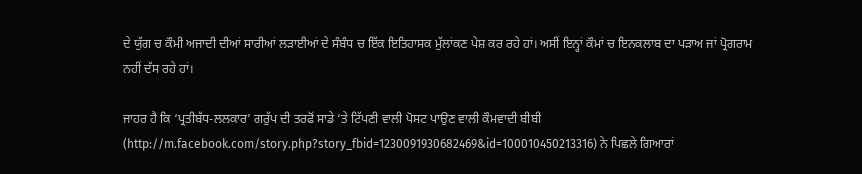ਦੇ ਯੁੱਗ ਚ ਕੌਮੀ ਅਜਾਦੀ ਦੀਆਂ ਸਾਰੀਆਂ ਲੜਾਈਆਂ ਦੇ ਸੰਬੰਧ ਚ ਇੱਕ ਇਤਿਹਾਸਕ ਮੁੱਲਾਂਕਣ ਪੇਸ਼ ਕਰ ਰਹੇ ਹਾਂ। ਅਸੀਂ ਇਨ੍ਹਾਂ ਕੌਮਾਂ ਚ ਇਨਕਲਾਬ ਦਾ ਪੜਾਅ ਜਾਂ ਪ੍ਰੋਗਰਾਮ ਨਹੀਂ ਦੱਸ ਰਹੇ ਹਾਂ।

ਜਾਹਰ ਹੈ ਕਿ ‘ਪ੍ਰਤੀਬੱਧ-ਲਲਕਾਰ’ ਗਰੁੱਪ ਦੀ ਤਰਫੋਂ ਸਾਡੇ ‘ਤੇ ਟਿੱਪਣੀ ਵਾਲੀ ਪੋਸਟ ਪਾਉਣ ਵਾਲੀ ਕੌਮਵਾਦੀ ਬੀਬੀ (http://m.facebook.com/story.php?story_fbid=1230091930682469&id=100010450213316) ਨੇ ਪਿਛਲੇ ਗਿਆਰਾਂ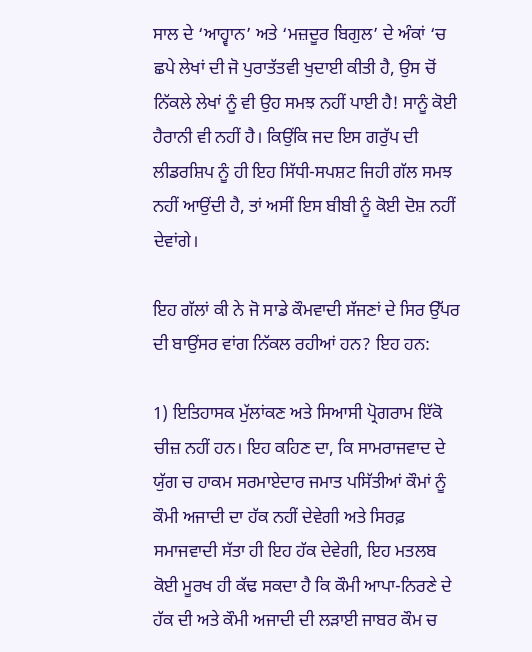ਸਾਲ ਦੇ ‘ਆਹ੍ਵਾਨ’ ਅਤੇ ‘ਮਜ਼ਦੂਰ ਬਿਗੁਲ’ ਦੇ ਅੰਕਾਂ ‘ਚ ਛਪੇ ਲੇਖਾਂ ਦੀ ਜੋ ਪੁਰਾਤੱਤਵੀ ਖੁਦਾਈ ਕੀਤੀ ਹੈ, ਉਸ ਚੋਂ ਨਿੱਕਲੇ ਲੇਖਾਂ ਨੂੰ ਵੀ ਉਹ ਸਮਝ ਨਹੀਂ ਪਾਈ ਹੈ! ਸਾਨੂੰ ਕੋਈ ਹੈਰਾਨੀ ਵੀ ਨਹੀਂ ਹੈ। ਕਿਉਂਕਿ ਜਦ ਇਸ ਗਰੁੱਪ ਦੀ ਲੀਡਰਸ਼ਿਪ ਨੂੰ ਹੀ ਇਹ ਸਿੱਧੀ-ਸਪਸ਼ਟ ਜਿਹੀ ਗੱਲ ਸਮਝ ਨਹੀਂ ਆਉਂਦੀ ਹੈ, ਤਾਂ ਅਸੀਂ ਇਸ ਬੀਬੀ ਨੂੰ ਕੋਈ ਦੋਸ਼ ਨਹੀਂ ਦੇਵਾਂਗੇ।

ਇਹ ਗੱਲਾਂ ਕੀ ਨੇ ਜੋ ਸਾਡੇ ਕੌਮਵਾਦੀ ਸੱਜਣਾਂ ਦੇ ਸਿਰ ਉੱਪਰ ਦੀ ਬਾਉਂਸਰ ਵਾਂਗ ਨਿੱਕਲ ਰਹੀਆਂ ਹਨ? ਇਹ ਹਨ:

1) ਇਤਿਹਾਸਕ ਮੁੱਲਾਂਕਣ ਅਤੇ ਸਿਆਸੀ ਪ੍ਰੋਗਰਾਮ ਇੱਕੋ ਚੀਜ਼ ਨਹੀਂ ਹਨ। ਇਹ ਕਹਿਣ ਦਾ, ਕਿ ਸਾਮਰਾਜਵਾਦ ਦੇ ਯੁੱਗ ਚ ਹਾਕਮ ਸਰਮਾਏਦਾਰ ਜਮਾਤ ਪਸਿੱਤੀਆਂ ਕੌਮਾਂ ਨੂੰ ਕੌਮੀ ਅਜਾਦੀ ਦਾ ਹੱਕ ਨਹੀਂ ਦੇਵੇਗੀ ਅਤੇ ਸਿਰਫ਼ ਸਮਾਜਵਾਦੀ ਸੱਤਾ ਹੀ ਇਹ ਹੱਕ ਦੇਵੇਗੀ, ਇਹ ਮਤਲਬ ਕੋਈ ਮੂਰਖ ਹੀ ਕੱਢ ਸਕਦਾ ਹੈ ਕਿ ਕੌਮੀ ਆਪਾ-ਨਿਰਣੇ ਦੇ ਹੱਕ ਦੀ ਅਤੇ ਕੌਮੀ ਅਜਾਦੀ ਦੀ ਲੜਾਈ ਜਾਬਰ ਕੌਮ ਚ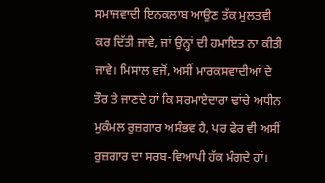ਸਮਾਜਵਾਦੀ ਇਨਕਲਾਬ ਆਉਣ ਤੱਕ ਮੁਲਤਵੀ ਕਰ ਦਿੱਤੀ ਜਾਵੇ, ਜਾਂ ਉਨ੍ਹਾਂ ਦੀ ਹਮਾਇਤ ਨਾ ਕੀਤੀ ਜਾਵੇ। ਮਿਸਾਲ ਵਜੋਂ, ਅਸੀਂ ਮਾਰਕਸਵਾਦੀਆਂ ਦੇ ਤੌਰ ਤੇ ਜਾਣਦੇ ਹਾਂ ਕਿ ਸਰਮਾਏਦਾਰਾ ਢਾਂਚੇ ਅਧੀਨ ਮੁਕੰਮਲ ਰੁਜ਼ਗਾਰ ਅਸੰਭਵ ਹੈ, ਪਰ ਫੇਰ ਵੀ ਅਸੀਂ ਰੁਜ਼ਗਾਰ ਦਾ ਸਰਬ-ਵਿਆਪੀ ਹੱਕ ਮੰਗਦੇ ਹਾਂ।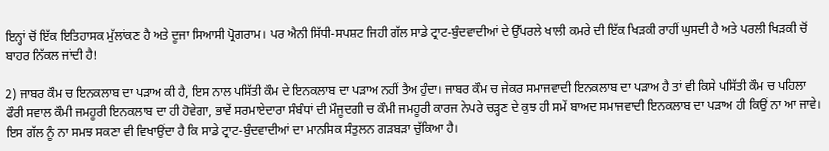ਇਨ੍ਹਾਂ ਚੋਂ ਇੱਕ ਇਤਿਹਾਸਕ ਮੁੱਲਾਂਕਣ ਹੈ ਅਤੇ ਦੂਜਾ ਸਿਆਸੀ ਪ੍ਰੋਗਰਾਮ। ਪਰ ਐਨੀ ਸਿੱਧੀ-ਸਪਸ਼ਟ ਜਿਹੀ ਗੱਲ ਸਾਡੇ ਟ੍ਰਾਟ-ਬੁੰਦਵਾਦੀਆਂ ਦੇ ਉੱਪਰਲੇ ਖਾਲੀ ਕਮਰੇ ਦੀ ਇੱਕ ਖਿੜਕੀ ਰਾਹੀਂ ਘੁਸਦੀ ਹੈ ਅਤੇ ਪਰਲੀ ਖਿੜਕੀ ਚੋਂ ਬਾਹਰ ਨਿੱਕਲ ਜਾਂਦੀ ਹੈ!

2) ਜਾਬਰ ਕੌਮ ਚ ਇਨਕਲਾਬ ਦਾ ਪੜਾਅ ਕੀ ਹੈ, ਇਸ ਨਾਲ ਪਸਿੱਤੀ ਕੌਮ ਦੇ ਇਨਕਲਾਬ ਦਾ ਪੜਾਅ ਨਹੀਂ ਤੈਅ ਹੁੰਦਾ। ਜਾਬਰ ਕੌਮ ਚ ਜੇਕਰ ਸਮਾਜਵਾਦੀ ਇਨਕਲਾਬ ਦਾ ਪੜਾਅ ਹੈ ਤਾਂ ਵੀ ਕਿਸੇ ਪਸਿੱਤੀ ਕੌਮ ਚ ਪਹਿਲਾ ਫੌਰੀ ਸਵਾਲ ਕੌਮੀ ਜਮਹੂਰੀ ਇਨਕਲਾਬ ਦਾ ਹੀ ਹੋਵੇਗਾ, ਭਾਵੇਂ ਸਰਮਾਏਦਾਰਾ ਸੰਬੰਧਾਂ ਦੀ ਮੌਜੂਦਗੀ ਚ ਕੌਮੀ ਜਮਹੂਰੀ ਕਾਰਜ ਨੇਪਰੇ ਚੜ੍ਹਣ ਦੇ ਕੁਝ ਹੀ ਸਮੇਂ ਬਾਅਦ ਸਮਾਜਵਾਦੀ ਇਨਕਲਾਬ ਦਾ ਪੜਾਅ ਹੀ ਕਿਉਂ ਨਾ ਆ ਜਾਵੇ। ਇਸ ਗੱਲ ਨੂੰ ਨਾ ਸਮਝ ਸਕਣਾ ਵੀ ਵਿਖਾਉਂਦਾ ਹੈ ਕਿ ਸਾਡੇ ਟ੍ਰਾਟ-ਬੁੰਦਵਾਦੀਆਂ ਦਾ ਮਾਨਸਿਕ ਸੰਤੁਲਨ ਗੜਬੜਾ ਚੁੱਕਿਆ ਹੈ।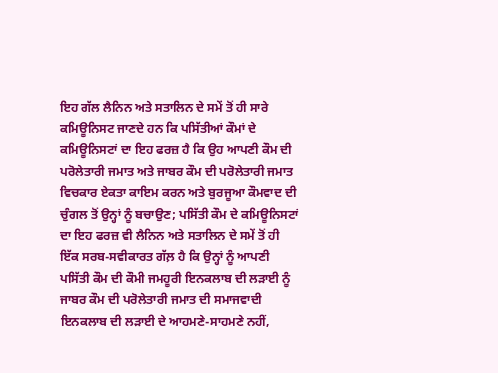ਇਹ ਗੱਲ ਲੈਨਿਨ ਅਤੇ ਸਤਾਲਿਨ ਦੇ ਸਮੇਂ ਤੋਂ ਹੀ ਸਾਰੇ ਕਮਿਊਨਿਸਟ ਜਾਣਦੇ ਹਨ ਕਿ ਪਸਿੱਤੀਆਂ ਕੌਮਾਂ ਦੇ ਕਮਿਊਨਿਸਟਾਂ ਦਾ ਇਹ ਫਰਜ਼ ਹੈ ਕਿ ਉਹ ਆਪਣੀ ਕੌਮ ਦੀ ਪਰੋਲੇਤਾਰੀ ਜਮਾਤ ਅਤੇ ਜਾਬਰ ਕੌਮ ਦੀ ਪਰੋਲੇਤਾਰੀ ਜਮਾਤ ਵਿਚਕਾਰ ਏਕਤਾ ਕਾਇਮ ਕਰਨ ਅਤੇ ਬੁਰਜੂਆ ਕੌਮਵਾਦ ਦੀ ਚੁੰਗਲ ਤੋਂ ਉਨ੍ਹਾਂ ਨੂੰ ਬਚਾਉਣ; ਪਸਿੱਤੀ ਕੌਮ ਦੇ ਕਮਿਊਨਿਸਟਾਂ ਦਾ ਇਹ ਫਰਜ਼ ਵੀ ਲੈਨਿਨ ਅਤੇ ਸਤਾਲਿਨ ਦੇ ਸਮੇਂ ਤੋਂ ਹੀ ਇੱਕ ਸਰਬ-ਸਵੀਕਾਰਤ ਗੱਲ਼ ਹੈ ਕਿ ਉਨ੍ਹਾਂ ਨੂੰ ਆਪਣੀ ਪਸਿੱਤੀ ਕੌਮ ਦੀ ਕੌਮੀ ਜਮਹੂਰੀ ਇਨਕਲਾਬ ਦੀ ਲੜਾਈ ਨੂੰ ਜਾਬਰ ਕੌਮ ਦੀ ਪਰੋਲੇਤਾਰੀ ਜਮਾਤ ਦੀ ਸਮਾਜਵਾਦੀ ਇਨਕਲਾਬ ਦੀ ਲੜਾਈ ਦੇ ਆਹਮਣੇ-ਸਾਹਮਣੇ ਨਹੀਂ,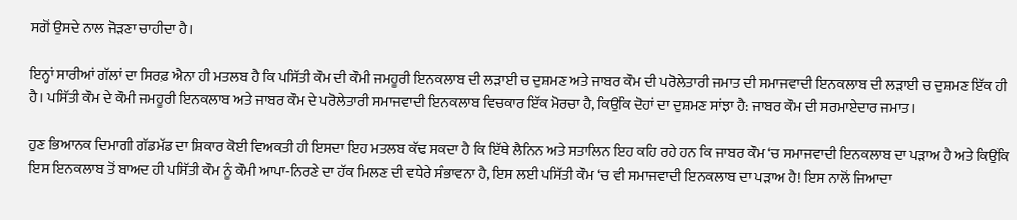ਸਗੋਂ ਉਸਦੇ ਨਾਲ ਜੋੜਣਾ ਚਾਹੀਦਾ ਹੈ।

ਇਨ੍ਹਾਂ ਸਾਰੀਆਂ ਗੱਲਾਂ ਦਾ ਸਿਰਫ਼ ਐਨਾ ਹੀ ਮਤਲਬ ਹੈ ਕਿ ਪਸਿੱਤੀ ਕੌਮ ਦੀ ਕੌਮੀ ਜਮਹੂਰੀ ਇਨਕਲਾਬ ਦੀ ਲੜਾਈ ਚ ਦੁਸ਼ਮਣ ਅਤੇ ਜਾਬਰ ਕੌਮ ਦੀ ਪਰੋਲੇਤਾਰੀ ਜਮਾਤ ਦੀ ਸਮਾਜਵਾਦੀ ਇਨਕਲਾਬ ਦੀ ਲੜਾਈ ਚ ਦੁਸ਼ਮਣ ਇੱਕ ਹੀ ਹੈ। ਪਸਿੱਤੀ ਕੌਮ ਦੇ ਕੌਮੀ ਜਮਹੂਰੀ ਇਨਕਲਾਬ ਅਤੇ ਜਾਬਰ ਕੌਮ ਦੇ ਪਰੋਲੇਤਾਰੀ ਸਮਾਜਵਾਦੀ ਇਨਕਲਾਬ ਵਿਚਕਾਰ ਇੱਕ ਮੋਰਚਾ ਹੈ, ਕਿਉਂਕਿ ਦੋਹਾਂ ਦਾ ਦੁਸ਼ਮਣ ਸਾਂਝਾ ਹੈ: ਜਾਬਰ ਕੌਮ ਦੀ ਸਰਮਾਏਦਾਰ ਜਮਾਤ।

ਹੁਣ ਭਿਆਨਕ ਦਿਮਾਗੀ ਗੱਡਮੱਡ ਦਾ ਸ਼ਿਕਾਰ ਕੋਈ ਵਿਅਕਤੀ ਹੀ ਇਸਦਾ ਇਹ ਮਤਲਬ ਕੱਢ ਸਕਦਾ ਹੈ ਕਿ ਇੱਥੇ ਲੈਨਿਨ ਅਤੇ ਸਤਾਲਿਨ ਇਹ ਕਹਿ ਰਹੇ ਹਨ ਕਿ ਜਾਬਰ ਕੌਮ ‘ਚ ਸਮਾਜਵਾਦੀ ਇਨਕਲਾਬ ਦਾ ਪੜਾਅ ਹੈ ਅਤੇ ਕਿਉਂਕਿ ਇਸ ਇਨਕਲਾਬ ਤੋਂ ਬਾਅਦ ਹੀ ਪਸਿੱਤੀ ਕੌਮ ਨੂੰ ਕੌਮੀ ਆਪਾ-ਨਿਰਣੇ ਦਾ ਹੱਕ ਮਿਲਣ ਦੀ ਵਧੇਰੇ ਸੰਭਾਵਨਾ ਹੈ, ਇਸ ਲਈ ਪਸਿੱਤੀ ਕੌਮ ‘ਚ ਵੀ ਸਮਾਜਵਾਦੀ ਇਨਕਲਾਬ ਦਾ ਪੜਾਅ ਹੈ! ਇਸ ਨਾਲੋਂ ਜਿਆਦਾ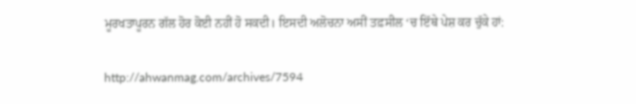ਮੂਰਖਤਾਪੂਰਨ ਗੱਲ ਹੋਰ ਕੋਈ ਨਹੀਂ ਹੋ ਸਕਦੀ। ਇਸਦੀ ਅਲੋਚਨਾ ਅਸੀਂ ਤਫ਼ਸੀਲ ‘ਚ ਇੱਥੇ ਪੇਸ਼ ਕਰ ਚੁੱਕੇ ਹਾਂ:

http://ahwanmag.com/archives/7594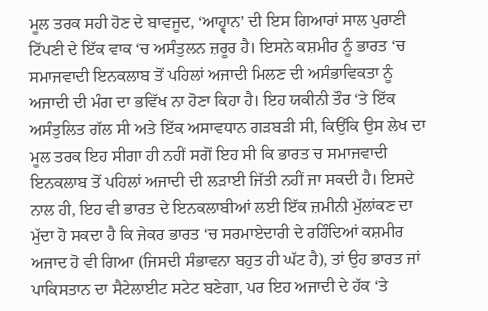ਮੂਲ ਤਰਕ ਸਹੀ ਹੋਣ ਦੇ ਬਾਵਜੂਦ, ‘ਆਹ੍ਵਾਨ’ ਦੀ ਇਸ ਗਿਆਰਾਂ ਸਾਲ ਪੁਰਾਣੀ ਟਿੱਪਣੀ ਦੇ ਇੱਕ ਵਾਕ ‘ਚ ਅਸੰਤੁਲਨ ਜ਼ਰੂਰ ਹੈ। ਇਸਨੇ ਕਸ਼ਮੀਰ ਨੂੰ ਭਾਰਤ ‘ਚ ਸਮਾਜਵਾਦੀ ਇਨਕਲਾਬ ਤੋਂ ਪਹਿਲਾਂ ਅਜਾਦੀ ਮਿਲਣ ਦੀ ਅਸੰਭਾਵਿਕਤਾ ਨੂੰ ਅਜਾਦੀ ਦੀ ਮੰਗ ਦਾ ਭਵਿੱਖ ਨਾ ਹੋਣਾ ਕਿਹਾ ਹੈ। ਇਹ ਯਕੀਨੀ ਤੌਰ ‘ਤੇ ਇੱਕ ਅਸੰਤੁਲਿਤ ਗੱਲ ਸੀ ਅਤੇ ਇੱਕ ਅਸਾਵਧਾਨ ਗੜਬੜੀ ਸੀ, ਕਿਉਂਕਿ ਉਸ ਲੇਖ ਦਾ ਮੂਲ ਤਰਕ ਇਹ ਸੀਗਾ ਹੀ ਨਹੀਂ ਸਗੋਂ ਇਹ ਸੀ ਕਿ ਭਾਰਤ ਚ ਸਮਾਜਵਾਦੀ ਇਨਕਲਾਬ ਤੋਂ ਪਹਿਲਾਂ ਅਜਾਦੀ ਦੀ ਲੜਾਈ ਜਿੱਤੀ ਨਹੀਂ ਜਾ ਸਕਦੀ ਹੈ। ਇਸਦੇ ਨਾਲ ਹੀ, ਇਹ ਵੀ ਭਾਰਤ ਦੇ ਇਨਕਲਾਬੀਆਂ ਲਈ ਇੱਕ ਜ਼ਮੀਨੀ ਮੁੱਲਾਂਕਣ ਦਾ ਮੁੱਦਾ ਹੋ ਸਕਦਾ ਹੈ ਕਿ ਜੇਕਰ ਭਾਰਤ ‘ਚ ਸਰਮਾਏਦਾਰੀ ਦੇ ਰਹਿੰਦਿਆਂ ਕਸ਼ਮੀਰ ਅਜਾਦ ਹੋ ਵੀ ਗਿਆ (ਜਿਸਦੀ ਸੰਭਾਵਨਾ ਬਹੁਤ ਹੀ ਘੱਟ ਹੈ), ਤਾਂ ਉਹ ਭਾਰਤ ਜਾਂ ਪਾਕਿਸਤਾਨ ਦਾ ਸੈਟੇਲਾਈਟ ਸਟੇਟ ਬਣੇਗਾ, ਪਰ ਇਹ ਅਜਾਦੀ ਦੇ ਹੱਕ ‘ਤੇ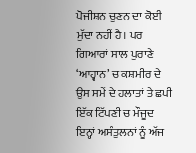ਪੋਜੀਸ਼ਨ ਚੁਣਨ ਦਾ ਕੋਈ ਮੁੱਦਾ ਨਹੀਂ ਹੈ। ਪਰ ਗਿਆਰਾਂ ਸਾਲ ਪੁਰਾਣੇ ‘ਆਹ੍ਵਾਨ’ ਚ ਕਸ਼ਮੀਰ ਦੇ ਉਸ ਸਮੇਂ ਦੇ ਹਲਾਤਾਂ ਤੇ ਛਪੀ ਇੱਕ ਟਿੱਪਣੀ ਚ ਮੌਜੂਦ ਇਨ੍ਹਾਂ ਅਸੰਤੁਲਨਾਂ ਨੂੰ ਅੱਜ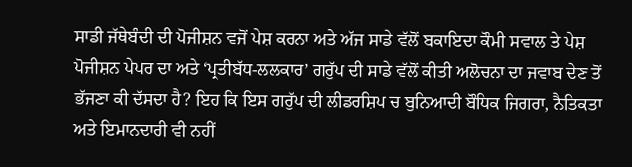ਸਾਡੀ ਜੱਥੇਬੰਦੀ ਦੀ ਪੋਜੀਸ਼ਨ ਵਜੋਂ ਪੇਸ਼ ਕਰਨਾ ਅਤੇ ਅੱਜ ਸਾਡੇ ਵੱਲੋਂ ਬਕਾਇਦਾ ਕੌਮੀ ਸਵਾਲ ਤੇ ਪੇਸ਼ ਪੋਜੀਸ਼ਨ ਪੇਪਰ ਦਾ ਅਤੇ ‘ਪ੍ਰਤੀਬੱਧ-ਲਲਕਾਰ’ ਗਰੁੱਪ ਦੀ ਸਾਡੇ ਵੱਲੋਂ ਕੀਤੀ ਅਲੋਚਨਾ ਦਾ ਜਵਾਬ ਦੇਣ ਤੋਂ ਭੱਜਣਾ ਕੀ ਦੱਸਦਾ ਹੈ? ਇਹ ਕਿ ਇਸ ਗਰੁੱਪ ਦੀ ਲੀਡਰਸ਼ਿਪ ਚ ਬੁਨਿਆਦੀ ਬੌਧਿਕ ਜਿਗਰਾ, ਨੈਤਿਕਤਾ ਅਤੇ ਇਮਾਨਦਾਰੀ ਵੀ ਨਹੀਂ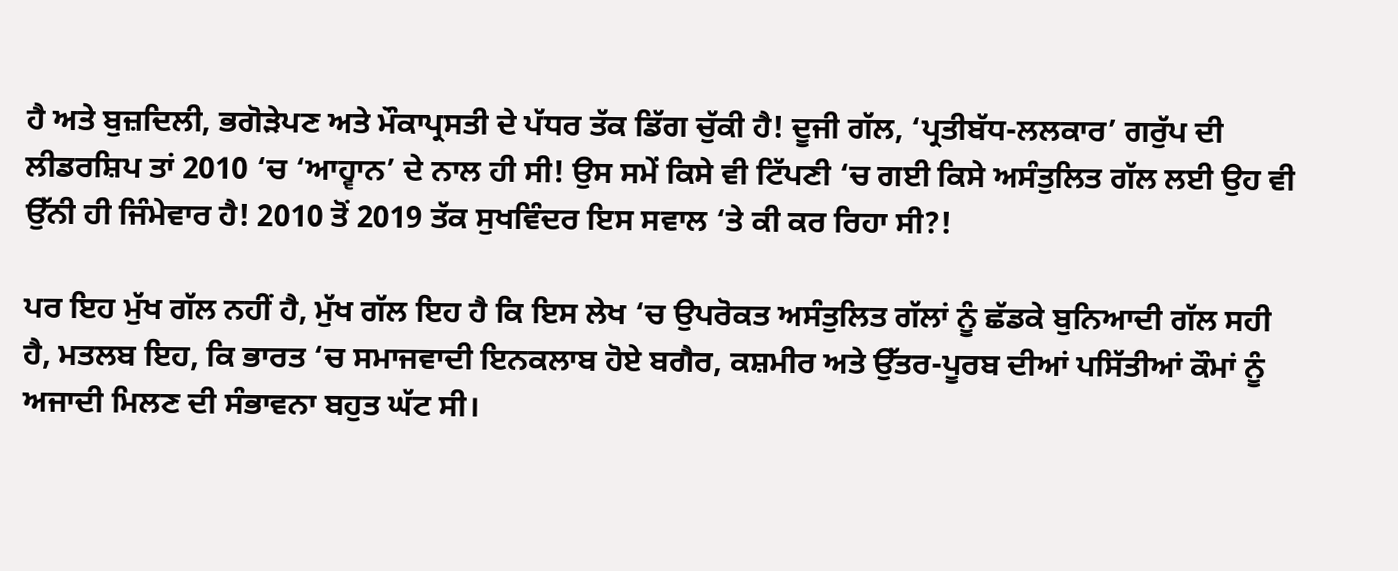ਹੈ ਅਤੇ ਬੁਜ਼ਦਿਲੀ, ਭਗੋੜੇਪਣ ਅਤੇ ਮੌਕਾਪ੍ਰਸਤੀ ਦੇ ਪੱਧਰ ਤੱਕ ਡਿੱਗ ਚੁੱਕੀ ਹੈ! ਦੂਜੀ ਗੱਲ, ‘ਪ੍ਰਤੀਬੱਧ-ਲਲਕਾਰ’ ਗਰੁੱਪ ਦੀ ਲੀਡਰਸ਼ਿਪ ਤਾਂ 2010 ‘ਚ ‘ਆਹ੍ਵਾਨ’ ਦੇ ਨਾਲ ਹੀ ਸੀ! ਉਸ ਸਮੇਂ ਕਿਸੇ ਵੀ ਟਿੱਪਣੀ ‘ਚ ਗਈ ਕਿਸੇ ਅਸੰਤੁਲਿਤ ਗੱਲ ਲਈ ਉਹ ਵੀ ਉੱਨੀ ਹੀ ਜਿੰਮੇਵਾਰ ਹੈ! 2010 ਤੋਂ 2019 ਤੱਕ ਸੁਖਵਿੰਦਰ ਇਸ ਸਵਾਲ ‘ਤੇ ਕੀ ਕਰ ਰਿਹਾ ਸੀ?!

ਪਰ ਇਹ ਮੁੱਖ ਗੱਲ ਨਹੀਂ ਹੈ, ਮੁੱਖ ਗੱਲ ਇਹ ਹੈ ਕਿ ਇਸ ਲੇਖ ‘ਚ ਉਪਰੋਕਤ ਅਸੰਤੁਲਿਤ ਗੱਲਾਂ ਨੂੰ ਛੱਡਕੇ ਬੁਨਿਆਦੀ ਗੱਲ ਸਹੀ ਹੈ, ਮਤਲਬ ਇਹ, ਕਿ ਭਾਰਤ ‘ਚ ਸਮਾਜਵਾਦੀ ਇਨਕਲਾਬ ਹੋਏ ਬਗੈਰ, ਕਸ਼ਮੀਰ ਅਤੇ ਉੱਤਰ-ਪੂਰਬ ਦੀਆਂ ਪਸਿੱਤੀਆਂ ਕੌਮਾਂ ਨੂੰ ਅਜਾਦੀ ਮਿਲਣ ਦੀ ਸੰਭਾਵਨਾ ਬਹੁਤ ਘੱਟ ਸੀ।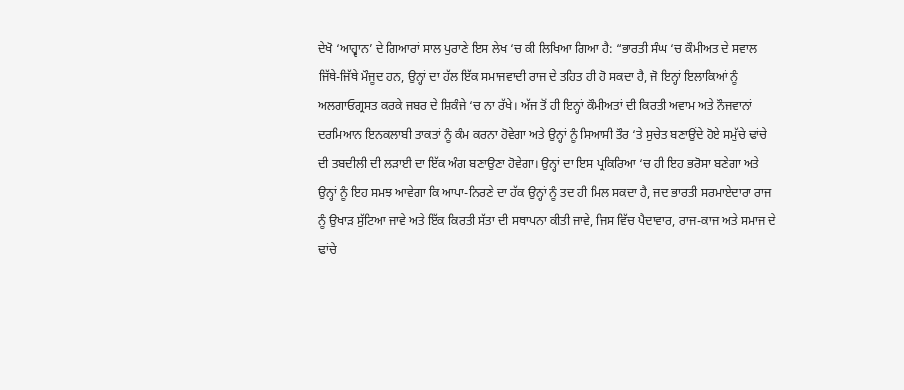ਦੇਖੋ ‘ਆਹ੍ਵਾਨ’ ਦੇ ਗਿਆਰਾਂ ਸਾਲ ਪੁਰਾਣੇ ਇਸ ਲੇਖ ‘ਚ ਕੀ ਲਿਖਿਆ ਗਿਆ ਹੈ: “ਭਾਰਤੀ ਸੰਘ ‘ਚ ਕੌਮੀਅਤ ਦੇ ਸਵਾਲ ਜਿੱਥੇ-ਜਿੱਥੇ ਮੌਜੂਦ ਹਨ, ਉਨ੍ਹਾਂ ਦਾ ਹੱਲ ਇੱਕ ਸਮਾਜਵਾਦੀ ਰਾਜ ਦੇ ਤਹਿਤ ਹੀ ਹੋ ਸਕਦਾ ਹੈ, ਜੋ ਇਨ੍ਹਾਂ ਇਲਾਕਿਆਂ ਨੂੰ ਅਲਗਾਓਗ੍ਰਸਤ ਕਰਕੇ ਜਬਰ ਦੇ ਸ਼ਿਕੰਜੇ ‘ਚ ਨਾ ਰੱਖੇ। ਅੱਜ ਤੋਂ ਹੀ ਇਨ੍ਹਾਂ ਕੌਮੀਅਤਾਂ ਦੀ ਕਿਰਤੀ ਅਵਾਮ ਅਤੇ ਨੌਜਵਾਨਾਂ ਦਰਮਿਆਨ ਇਨਕਲਾਬੀ ਤਾਕਤਾਂ ਨੂੰ ਕੰਮ ਕਰਨਾ ਹੋਵੇਗਾ ਅਤੇ ਉਨ੍ਹਾਂ ਨੂੰ ਸਿਆਸੀ ਤੌਰ ‘ਤੇ ਸੁਚੇਤ ਬਣਾਉਂਦੇ ਹੋਏ ਸਮੁੱਚੇ ਢਾਂਚੇ ਦੀ ਤਬਦੀਲੀ ਦੀ ਲੜਾਈ ਦਾ ਇੱਕ ਅੰਗ ਬਣਾਉਣਾ ਹੋਵੇਗਾ। ਉਨ੍ਹਾਂ ਦਾ ਇਸ ਪ੍ਰਕਿਰਿਆ ‘ਚ ਹੀ ਇਹ ਭਰੋਸਾ ਬਣੇਗਾ ਅਤੇ ਉਨ੍ਹਾਂ ਨੂੰ ਇਹ ਸਮਝ ਆਵੇਗਾ ਕਿ ਆਪਾ-ਨਿਰਣੇ ਦਾ ਹੱਕ ਉਨ੍ਹਾਂ ਨੂੰ ਤਦ ਹੀ ਮਿਲ ਸਕਦਾ ਹੈ, ਜਦ ਭਾਰਤੀ ਸਰਮਾਏਦਾਰਾ ਰਾਜ ਨੂੰ ਉਖਾੜ ਸੁੱਟਿਆ ਜਾਵੇ ਅਤੇ ਇੱਕ ਕਿਰਤੀ ਸੱਤਾ ਦੀ ਸਥਾਪਨਾ ਕੀਤੀ ਜਾਵੇ, ਜਿਸ ਵਿੱਚ ਪੈਦਾਵਾਰ, ਰਾਜ-ਕਾਜ ਅਤੇ ਸਮਾਜ ਦੇ ਢਾਂਚੇ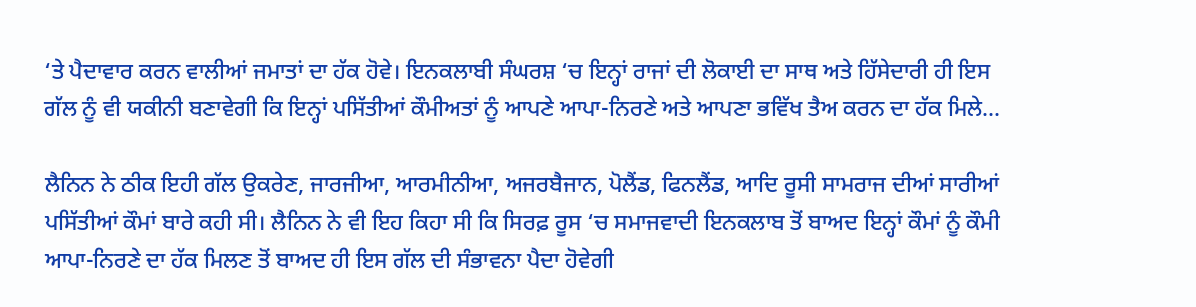‘ਤੇ ਪੈਦਾਵਾਰ ਕਰਨ ਵਾਲੀਆਂ ਜਮਾਤਾਂ ਦਾ ਹੱਕ ਹੋਵੇ। ਇਨਕਲਾਬੀ ਸੰਘਰਸ਼ ‘ਚ ਇਨ੍ਹਾਂ ਰਾਜਾਂ ਦੀ ਲੋਕਾਈ ਦਾ ਸਾਥ ਅਤੇ ਹਿੱਸੇਦਾਰੀ ਹੀ ਇਸ ਗੱਲ ਨੂੰ ਵੀ ਯਕੀਨੀ ਬਣਾਵੇਗੀ ਕਿ ਇਨ੍ਹਾਂ ਪਸਿੱਤੀਆਂ ਕੌਮੀਅਤਾਂ ਨੂੰ ਆਪਣੇ ਆਪਾ-ਨਿਰਣੇ ਅਤੇ ਆਪਣਾ ਭਵਿੱਖ ਤੈਅ ਕਰਨ ਦਾ ਹੱਕ ਮਿਲੇ…

ਲੈਨਿਨ ਨੇ ਠੀਕ ਇਹੀ ਗੱਲ ਉਕਰੇਣ, ਜਾਰਜੀਆ, ਆਰਮੀਨੀਆ, ਅਜਰਬੈਜਾਨ, ਪੋਲੈਂਡ, ਫਿਨਲੈਂਡ, ਆਦਿ ਰੂਸੀ ਸਾਮਰਾਜ ਦੀਆਂ ਸਾਰੀਆਂ ਪਸਿੱਤੀਆਂ ਕੌਮਾਂ ਬਾਰੇ ਕਹੀ ਸੀ। ਲੈਨਿਨ ਨੇ ਵੀ ਇਹ ਕਿਹਾ ਸੀ ਕਿ ਸਿਰਫ਼ ਰੂਸ ‘ਚ ਸਮਾਜਵਾਦੀ ਇਨਕਲਾਬ ਤੋਂ ਬਾਅਦ ਇਨ੍ਹਾਂ ਕੌਮਾਂ ਨੂੰ ਕੌਮੀ ਆਪਾ-ਨਿਰਣੇ ਦਾ ਹੱਕ ਮਿਲਣ ਤੋਂ ਬਾਅਦ ਹੀ ਇਸ ਗੱਲ ਦੀ ਸੰਭਾਵਨਾ ਪੈਦਾ ਹੋਵੇਗੀ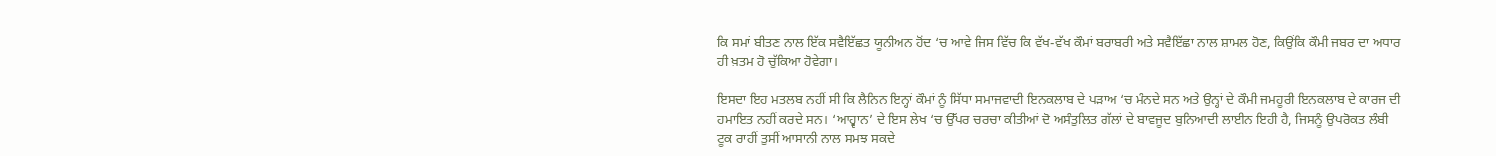ਕਿ ਸਮਾਂ ਬੀਤਣ ਨਾਲ ਇੱਕ ਸਵੈਇੱਛਤ ਯੂਨੀਅਨ ਹੋਂਦ ‘ਚ ਆਵੇ ਜਿਸ ਵਿੱਚ ਕਿ ਵੱਖ-ਵੱਖ ਕੌਮਾਂ ਬਰਾਬਰੀ ਅਤੇ ਸਵੈਇੱਛਾ ਨਾਲ ਸ਼ਾਮਲ ਹੋਣ, ਕਿਉਂਕਿ ਕੌਮੀ ਜਬਰ ਦਾ ਅਧਾਰ ਹੀ ਖ਼ਤਮ ਹੋ ਚੁੱਕਿਆ ਹੋਵੇਗਾ।

ਇਸਦਾ ਇਹ ਮਤਲਬ ਨਹੀਂ ਸੀ ਕਿ ਲੈਨਿਨ ਇਨ੍ਹਾਂ ਕੌਮਾਂ ਨੂੰ ਸਿੱਧਾ ਸਮਾਜਵਾਦੀ ਇਨਕਲਾਬ ਦੇ ਪੜਾਅ ‘ਚ ਮੰਨਦੇ ਸਨ ਅਤੇ ਉਨ੍ਹਾਂ ਦੇ ਕੌਮੀ ਜਮਹੂਰੀ ਇਨਕਲਾਬ ਦੇ ਕਾਰਜ ਦੀ ਹਮਾਇਤ ਨਹੀਂ ਕਰਦੇ ਸਨ। ‘ਆਹ੍ਵਾਨ’ ਦੇ ਇਸ ਲੇਖ ‘ਚ ਉੱਪਰ ਚਰਚਾ ਕੀਤੀਆਂ ਦੋ ਅਸੰਤੁਲਿਤ ਗੱਲਾਂ ਦੇ ਬਾਵਜੂਦ ਬੁਨਿਆਦੀ ਲਾਈਨ ਇਹੀ ਹੈ, ਜਿਸਨੂੰ ਉਪਰੋਕਤ ਲੰਬੀ ਟੂਕ ਰਾਹੀਂ ਤੁਸੀਂ ਆਸਾਨੀ ਨਾਲ ਸਮਝ ਸਕਦੇ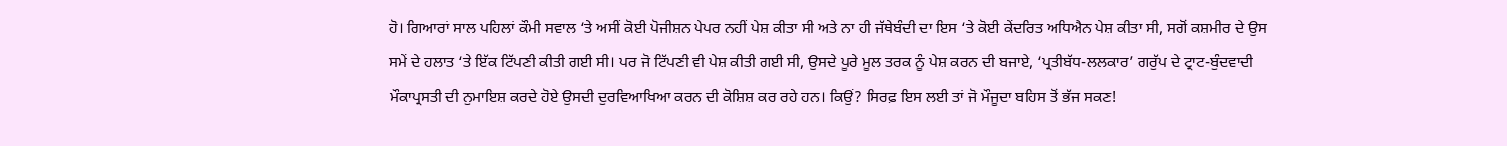ਹੋ। ਗਿਆਰਾਂ ਸਾਲ ਪਹਿਲਾਂ ਕੌਮੀ ਸਵਾਲ ‘ਤੇ ਅਸੀਂ ਕੋਈ ਪੋਜੀਸ਼ਨ ਪੇਪਰ ਨਹੀਂ ਪੇਸ਼ ਕੀਤਾ ਸੀ ਅਤੇ ਨਾ ਹੀ ਜੱਥੇਬੰਦੀ ਦਾ ਇਸ ‘ਤੇ ਕੋਈ ਕੇਂਦਰਿਤ ਅਧਿਐਨ ਪੇਸ਼ ਕੀਤਾ ਸੀ, ਸਗੋਂ ਕਸ਼ਮੀਰ ਦੇ ਉਸ ਸਮੇਂ ਦੇ ਹਲਾਤ ‘ਤੇ ਇੱਕ ਟਿੱਪਣੀ ਕੀਤੀ ਗਈ ਸੀ। ਪਰ ਜੋ ਟਿੱਪਣੀ ਵੀ ਪੇਸ਼ ਕੀਤੀ ਗਈ ਸੀ, ਉਸਦੇ ਪੂਰੇ ਮੂਲ ਤਰਕ ਨੂੰ ਪੇਸ਼ ਕਰਨ ਦੀ ਬਜਾਏ, ‘ਪ੍ਰਤੀਬੱਧ-ਲਲਕਾਰ’ ਗਰੁੱਪ ਦੇ ਟ੍ਰਾਟ-ਬੁੰਦਵਾਦੀ ਮੌਕਾਪ੍ਰਸਤੀ ਦੀ ਨੁਮਾਇਸ਼ ਕਰਦੇ ਹੋਏ ਉਸਦੀ ਦੁਰਵਿਆਖਿਆ ਕਰਨ ਦੀ ਕੋਸ਼ਿਸ਼ ਕਰ ਰਹੇ ਹਨ। ਕਿਉਂ? ਸਿਰਫ਼ ਇਸ ਲਈ ਤਾਂ ਜੋ ਮੌਜੂਦਾ ਬਹਿਸ ਤੋਂ ਭੱਜ ਸਕਣ!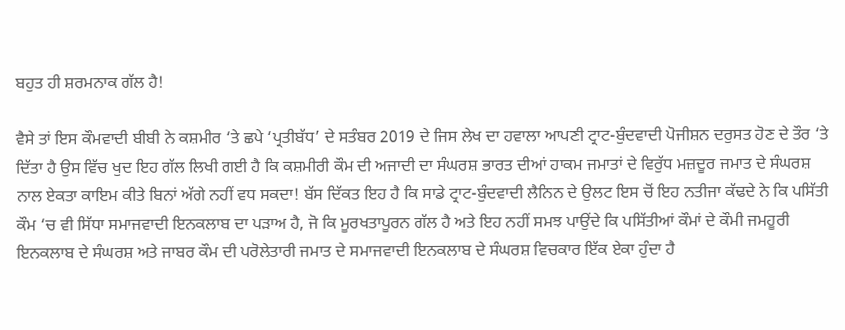ਬਹੁਤ ਹੀ ਸ਼ਰਮਨਾਕ ਗੱਲ ਹੈ!

ਵੈਸੇ ਤਾਂ ਇਸ ਕੌਮਵਾਦੀ ਬੀਬੀ ਨੇ ਕਸ਼ਮੀਰ ‘ਤੇ ਛਪੇ ‘ਪ੍ਰਤੀਬੱਧ’ ਦੇ ਸਤੰਬਰ 2019 ਦੇ ਜਿਸ ਲੇਖ ਦਾ ਹਵਾਲਾ ਆਪਣੀ ਟ੍ਰਾਟ-ਬੁੰਦਵਾਦੀ ਪੋਜੀਸ਼ਨ ਦਰੁਸਤ ਹੋਣ ਦੇ ਤੌਰ ‘ਤੇ ਦਿੱਤਾ ਹੈ ਉਸ ਵਿੱਚ ਖੁਦ ਇਹ ਗੱਲ ਲਿਖੀ ਗਈ ਹੈ ਕਿ ਕਸ਼ਮੀਰੀ ਕੌਮ ਦੀ ਅਜਾਦੀ ਦਾ ਸੰਘਰਸ਼ ਭਾਰਤ ਦੀਆਂ ਹਾਕਮ ਜਮਾਤਾਂ ਦੇ ਵਿਰੁੱਧ ਮਜ਼ਦੂਰ ਜਮਾਤ ਦੇ ਸੰਘਰਸ਼ ਨਾਲ ਏਕਤਾ ਕਾਇਮ ਕੀਤੇ ਬਿਨਾਂ ਅੱਗੇ ਨਹੀਂ ਵਧ ਸਕਦਾ! ਬੱਸ ਦਿੱਕਤ ਇਹ ਹੈ ਕਿ ਸਾਡੇ ਟ੍ਰਾਟ-ਬੁੰਦਵਾਦੀ ਲੈਨਿਨ ਦੇ ਉਲਟ ਇਸ ਚੋਂ ਇਹ ਨਤੀਜਾ ਕੱਢਦੇ ਨੇ ਕਿ ਪਸਿੱਤੀ ਕੌਮ ‘ਚ ਵੀ ਸਿੱਧਾ ਸਮਾਜਵਾਦੀ ਇਨਕਲਾਬ ਦਾ ਪੜਾਅ ਹੈ, ਜੋ ਕਿ ਮੂਰਖਤਾਪੂਰਨ ਗੱਲ ਹੈ ਅਤੇ ਇਹ ਨਹੀਂ ਸਮਝ ਪਾਉਂਦੇ ਕਿ ਪਸਿੱਤੀਆਂ ਕੌਮਾਂ ਦੇ ਕੌਮੀ ਜਮਹੂਰੀ ਇਨਕਲਾਬ ਦੇ ਸੰਘਰਸ਼ ਅਤੇ ਜਾਬਰ ਕੌਮ ਦੀ ਪਰੋਲੇਤਾਰੀ ਜਮਾਤ ਦੇ ਸਮਾਜਵਾਦੀ ਇਨਕਲਾਬ ਦੇ ਸੰਘਰਸ਼ ਵਿਚਕਾਰ ਇੱਕ ਏਕਾ ਹੁੰਦਾ ਹੈ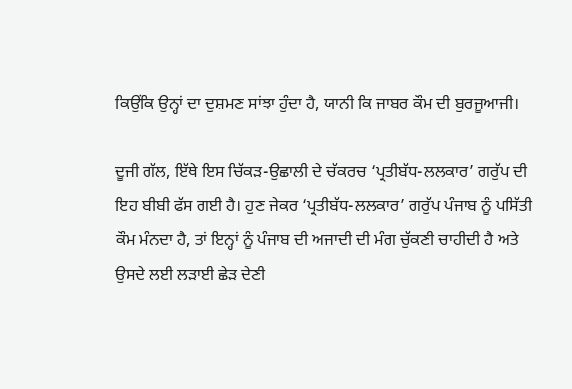ਕਿਉਂਕਿ ਉਨ੍ਹਾਂ ਦਾ ਦੁਸ਼ਮਣ ਸਾਂਝਾ ਹੁੰਦਾ ਹੈ, ਯਾਨੀ ਕਿ ਜਾਬਰ ਕੌਮ ਦੀ ਬੁਰਜੂਆਜੀ।

ਦੂਜੀ ਗੱਲ, ਇੱਥੇ ਇਸ ਚਿੱਕੜ-ਉਛਾਲੀ ਦੇ ਚੱਕਰਚ ‘ਪ੍ਰਤੀਬੱਧ-ਲਲਕਾਰ’ ਗਰੁੱਪ ਦੀ ਇਹ ਬੀਬੀ ਫੱਸ ਗਈ ਹੈ। ਹੁਣ ਜੇਕਰ ‘ਪ੍ਰਤੀਬੱਧ-ਲਲਕਾਰ’ ਗਰੁੱਪ ਪੰਜਾਬ ਨੂੰ ਪਸਿੱਤੀ ਕੌਮ ਮੰਨਦਾ ਹੈ, ਤਾਂ ਇਨ੍ਹਾਂ ਨੂੰ ਪੰਜਾਬ ਦੀ ਅਜਾਦੀ ਦੀ ਮੰਗ ਚੁੱਕਣੀ ਚਾਹੀਦੀ ਹੈ ਅਤੇ ਉਸਦੇ ਲਈ ਲੜਾਈ ਛੇੜ ਦੇਣੀ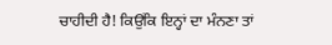ਚਾਹੀਦੀ ਹੈ! ਕਿਉਂਕਿ ਇਨ੍ਹਾਂ ਦਾ ਮੰਨਣਾ ਤਾਂ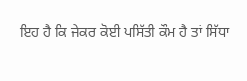ਇਹ ਹੈ ਕਿ ਜੇਕਰ ਕੋਈ ਪਸਿੱਤੀ ਕੌਮ ਹੈ ਤਾਂ ਸਿੱਧਾ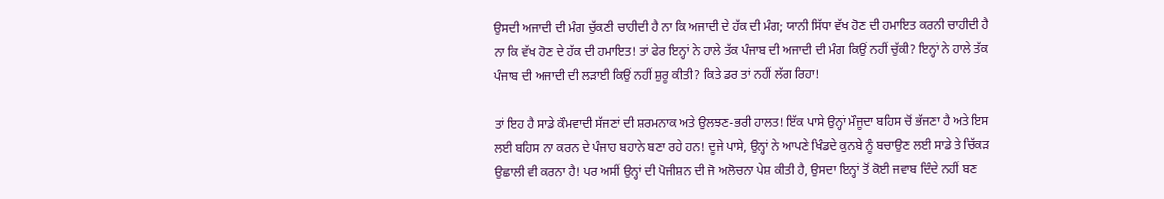ਉਸਦੀ ਅਜਾਦੀ ਦੀ ਮੰਗ ਚੁੱਕਣੀ ਚਾਹੀਦੀ ਹੈ ਨਾ ਕਿ ਅਜਾਦੀ ਦੇ ਹੱਕ ਦੀ ਮੰਗ; ਯਾਨੀ ਸਿੱਧਾ ਵੱਖ ਹੋਣ ਦੀ ਹਮਾਇਤ ਕਰਨੀ ਚਾਹੀਦੀ ਹੈ ਨਾ ਕਿ ਵੱਖ ਹੋਣ ਦੇ ਹੱਕ ਦੀ ਹਮਾਇਤ! ਤਾਂ ਫੇਰ ਇਨ੍ਹਾਂ ਨੇ ਹਾਲੇ ਤੱਕ ਪੰਜਾਬ ਦੀ ਅਜਾਦੀ ਦੀ ਮੰਗ ਕਿਉਂ ਨਹੀਂ ਚੁੱਕੀ? ਇਨ੍ਹਾਂ ਨੇ ਹਾਲੇ ਤੱਕ ਪੰਜਾਬ ਦੀ ਅਜਾਦੀ ਦੀ ਲੜਾਈ ਕਿਉਂ ਨਹੀਂ ਸ਼ੁਰੂ ਕੀਤੀ? ਕਿਤੇ ਡਰ ਤਾਂ ਨਹੀਂ ਲੱਗ ਰਿਹਾ!

ਤਾਂ ਇਹ ਹੈ ਸਾਡੇ ਕੌਮਵਾਦੀ ਸੱਜਣਾਂ ਦੀ ਸ਼ਰਮਨਾਕ ਅਤੇ ਉਲਝਣ-ਭਰੀ ਹਾਲਤ! ਇੱਕ ਪਾਸੇ ਉਨ੍ਹਾਂ ਮੌਜੂਦਾ ਬਹਿਸ ਚੋਂ ਭੱਜਣਾ ਹੈ ਅਤੇ ਇਸ ਲਈ ਬਹਿਸ ਨਾ ਕਰਨ ਦੇ ਪੰਜਾਹ ਬਹਾਨੇ ਬਣਾ ਰਹੇ ਹਨ! ਦੂਜੇ ਪਾਸੇ, ਉਨ੍ਹਾਂ ਨੇ ਆਪਣੇ ਖਿੰਡਦੇ ਕੁਨਬੇ ਨੂੰ ਬਚਾਉਣ ਲਈ ਸਾਡੇ ਤੇ ਚਿੱਕੜ ਉਛਾਲੀ ਵੀ ਕਰਨਾ ਹੈ! ਪਰ ਅਸੀਂ ਉਨ੍ਹਾਂ ਦੀ ਪੋਜੀਸ਼ਨ ਦੀ ਜੋ ਅਲੋਚਨਾ ਪੇਸ਼ ਕੀਤੀ ਹੈ, ਉਸਦਾ ਇਨ੍ਹਾਂ ਤੋਂ ਕੋਈ ਜਵਾਬ ਦਿੰਦੇ ਨਹੀਂ ਬਣ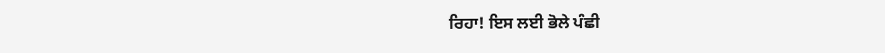ਰਿਹਾ! ਇਸ ਲਈ ਭੋਲੇ ਪੰਛੀ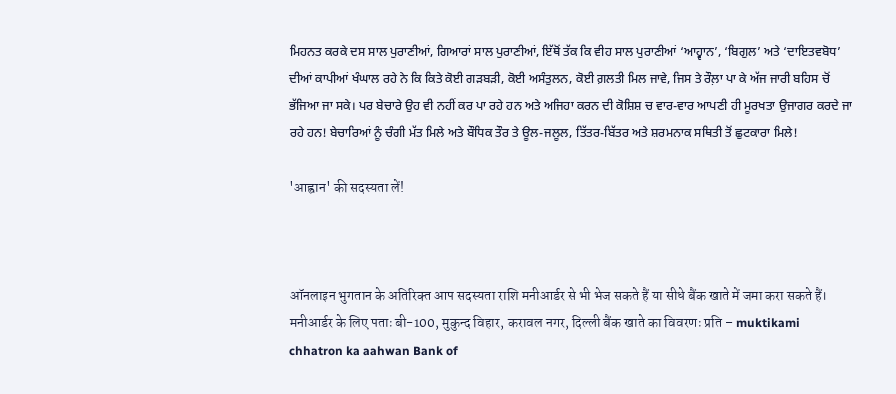ਮਿਹਨਤ ਕਰਕੇ ਦਸ ਸਾਲ ਪੁਰਾਣੀਆਂ, ਗਿਆਰਾਂ ਸਾਲ ਪੁਰਾਣੀਆਂ, ਇੱਥੋਂ ਤੱਕ ਕਿ ਵੀਹ ਸਾਲ ਪੁਰਾਣੀਆਂ ‘ਆਹ੍ਵਾਨ’, ‘ਬਿਗੁਲ’ ਅਤੇ ‘ਦਾਇਤਵਬੋਧ’ ਦੀਆਂ ਕਾਪੀਆਂ ਖੰਘਾਲ ਰਹੇ ਨੇ ਕਿ ਕਿਤੇ ਕੋਈ ਗੜਬੜੀ, ਕੋਈ ਅਸੰਤੁਲਨ, ਕੋਈ ਗ਼ਲਤੀ ਮਿਲ ਜਾਵੇ, ਜਿਸ ਤੇ ਰੌਲ਼ਾ ਪਾ ਕੇ ਅੱਜ ਜਾਰੀ ਬਹਿਸ ਚੋਂ ਭੱਜਿਆ ਜਾ ਸਕੇ। ਪਰ ਬੇਚਾਰੇ ਉਹ ਵੀ ਨਹੀਂ ਕਰ ਪਾ ਰਹੇ ਹਨ ਅਤੇ ਅਜਿਹਾ ਕਰਨ ਦੀ ਕੋਸ਼ਿਸ਼ ਚ ਵਾਰ-ਵਾਰ ਆਪਣੀ ਹੀ ਮੂਰਖਤਾ ਉਜਾਗਰ ਕਰਦੇ ਜਾ ਰਹੇ ਹਨ! ਬੇਚਾਰਿਆਂ ਨੂੰ ਚੰਗੀ ਮੱਤ ਮਿਲੇ ਅਤੇ ਬੌਧਿਕ ਤੌਰ ਤੇ ਊਲ-ਜਲੂਲ, ਤਿੱਤਰ-ਬਿੱਤਰ ਅਤੇ ਸ਼ਰਮਨਾਕ ਸਥਿਤੀ ਤੋਂ ਛੁਟਕਾਰਾ ਮਿਲੇ!

'आह्वान' की सदस्‍यता लें!



ऑनलाइन भुगतान के अतिरिक्‍त आप सदस्‍यता राशि मनीआर्डर से भी भेज सकते हैं या सीधे बैंक खाते में जमा करा सकते हैं। मनीआर्डर के लिए पताः बी-100, मुकुन्द विहार, करावल नगर, दिल्ली बैंक खाते का विवरणः प्रति – muktikami chhatron ka aahwan Bank of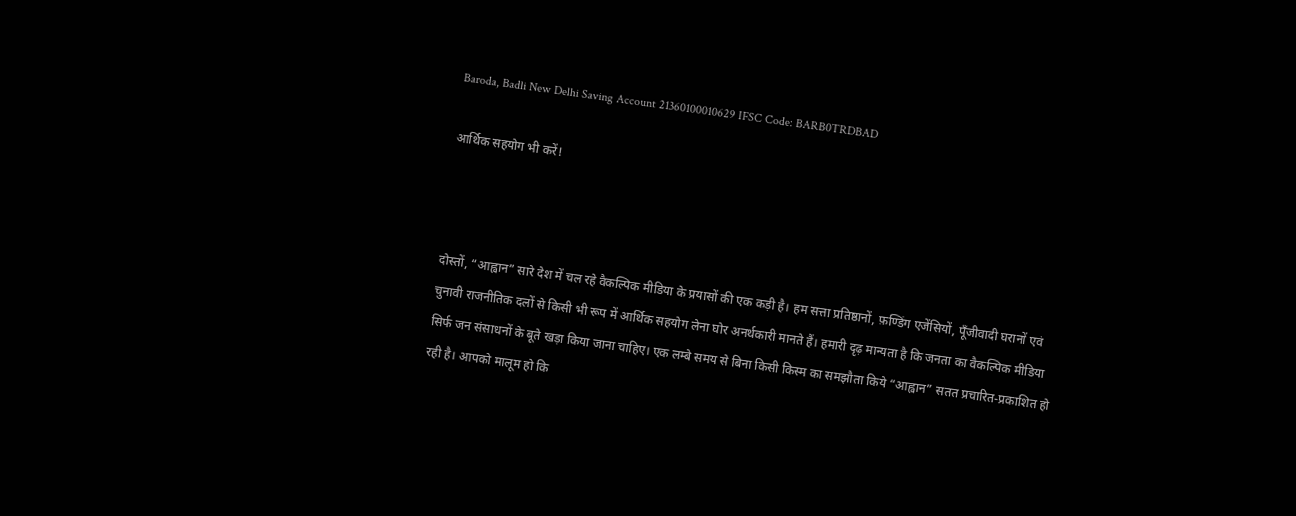Baroda, Badli New Delhi Saving Account 21360100010629 IFSC Code: BARB0TRDBAD

आर्थिक सहयोग भी करें!



दोस्तों, “आह्वान” सारे देश में चल रहे वैकल्पिक मीडिया के प्रयासों की एक कड़ी है। हम सत्ता प्रतिष्ठानों, फ़ण्डिंग एजेंसियों, पूँजीवादी घरानों एवं चुनावी राजनीतिक दलों से किसी भी रूप में आर्थिक सहयोग लेना घोर अनर्थकारी मानते हैं। हमारी दृढ़ मान्यता है कि जनता का वैकल्पिक मीडिया सिर्फ जन संसाधनों के बूते खड़ा किया जाना चाहिए। एक लम्बे समय से बिना किसी किस्म का समझौता किये “आह्वान” सतत प्रचारित-प्रकाशित हो रही है। आपको मालूम हो कि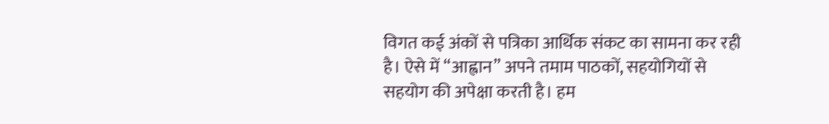विगत कई अंकों से पत्रिका आर्थिक संकट का सामना कर रही है। ऐसे में “आह्वान” अपने तमाम पाठकों, सहयोगियों से सहयोग की अपेक्षा करती है। हम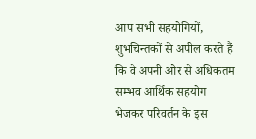आप सभी सहयोगियों, शुभचिन्तकों से अपील करते हैं कि वे अपनी ओर से अधिकतम सम्भव आर्थिक सहयोग भेजकर परिवर्तन के इस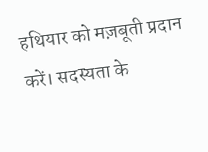हथियार को मज़बूती प्रदान करें। सदस्‍यता के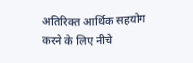अतिरिक्‍त आर्थिक सहयोग करने के लिए नीचे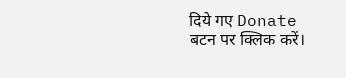दिये गए Donate बटन पर क्लिक करें।